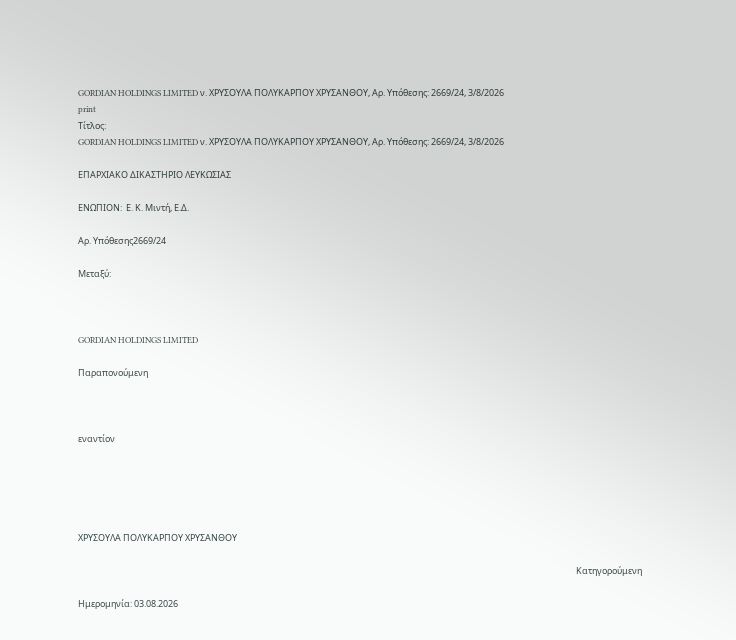GORDIAN HOLDINGS LIMITED ν. ΧΡΥΣΟΥΛΑ ΠΟΛΥΚΑΡΠΟΥ ΧΡΥΣΑΝΘΟΥ, Αρ. Υπόθεσης: 2669/24, 3/8/2026
print
Τίτλος:
GORDIAN HOLDINGS LIMITED ν. ΧΡΥΣΟΥΛΑ ΠΟΛΥΚΑΡΠΟΥ ΧΡΥΣΑΝΘΟΥ, Αρ. Υπόθεσης: 2669/24, 3/8/2026

ΕΠΑΡΧΙΑΚΟ ΔΙΚΑΣΤΗΡΙΟ ΛΕΥΚΩΣΙΑΣ

ΕΝΩΠΙΟΝ:  Ε. Κ. Μιντή, Ε.Δ.

Αρ. Υπόθεσης2669/24

Μεταξύ:



GORDIAN HOLDINGS LIMITED

Παραπονούμενη



εναντίον





ΧΡΥΣΟΥΛΑ ΠΟΛΥΚΑΡΠΟΥ ΧΡΥΣΑΝΘΟΥ

                                                                                                                                                                                                                                                         Κατηγορούμενη

Ημερομηνία: 03.08.2026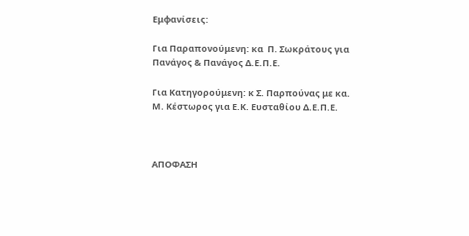Εμφανίσεις:

Για Παραπονούμενη: κα  Π. Σωκράτους για Πανάγος & Πανάγος Δ.Ε.Π.Ε.

Για Κατηγορούμενη: κ Σ. Παρπούνας με κα. Μ. Κέστωρος για Ε.Κ. Ευσταθίου Δ.Ε.Π.Ε.



ΑΠΟΦΑΣΗ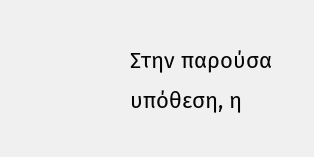Στην παρούσα υπόθεση, η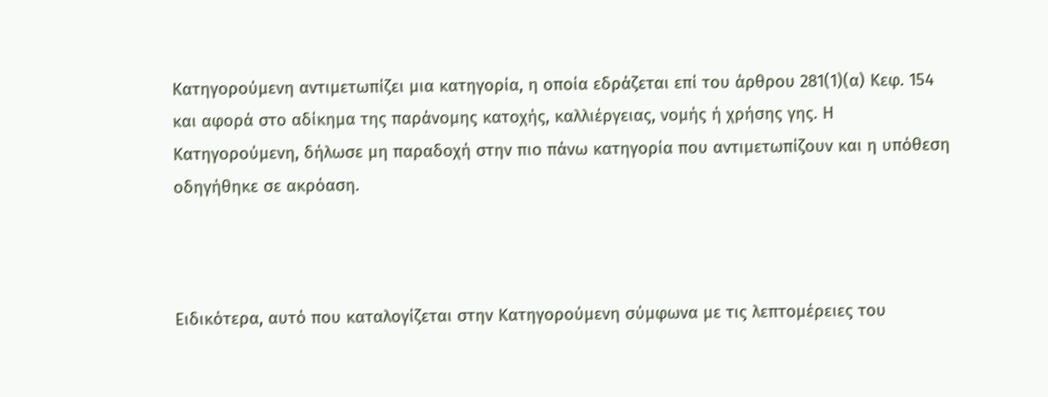Κατηγορούμενη αντιμετωπίζει μια κατηγορία, η οποία εδράζεται επί του άρθρου 281(1)(α) Κεφ. 154 και αφορά στο αδίκημα της παράνομης κατοχής, καλλιέργειας, νομής ή χρήσης γης. Η Κατηγορούμενη, δήλωσε μη παραδοχή στην πιο πάνω κατηγορία που αντιμετωπίζουν και η υπόθεση οδηγήθηκε σε ακρόαση.



Ειδικότερα, αυτό που καταλογίζεται στην Κατηγορούμενη σύμφωνα με τις λεπτομέρειες του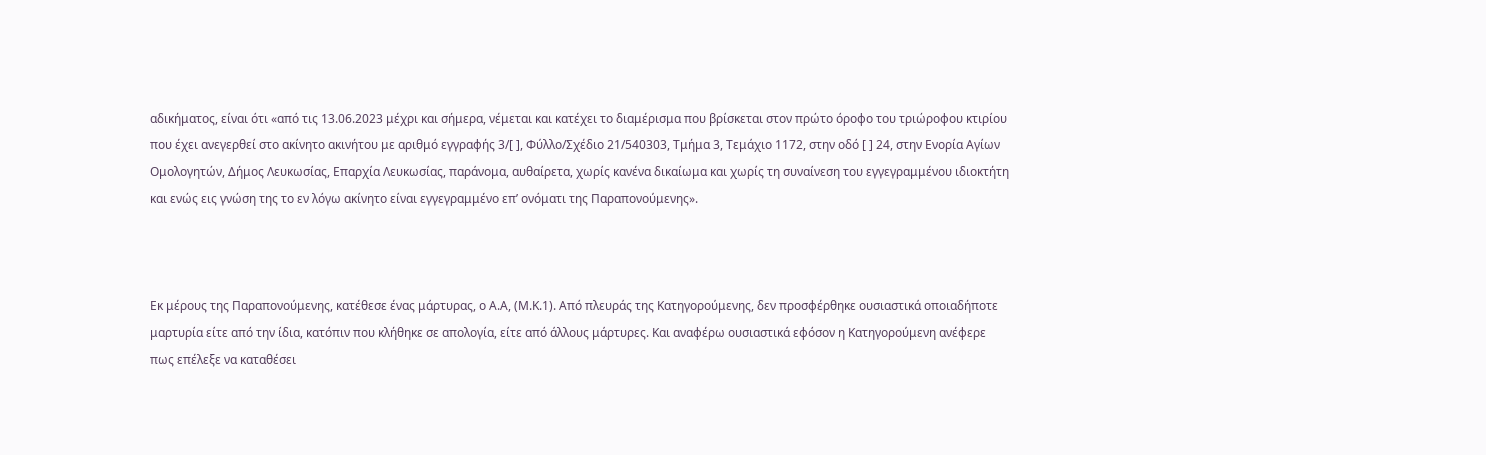αδικήματος, είναι ότι «από τις 13.06.2023 μέχρι και σήμερα, νέμεται και κατέχει το διαμέρισμα που βρίσκεται στον πρώτο όροφο του τριώροφου κτιρίου που έχει ανεγερθεί στο ακίνητο ακινήτου με αριθμό εγγραφής 3/[ ], Φύλλο/Σχέδιο 21/540303, Τμήμα 3, Τεμάχιο 1172, στην οδό [ ] 24, στην Ενορία Αγίων Ομολογητών, Δήμος Λευκωσίας, Επαρχία Λευκωσίας, παράνομα, αυθαίρετα, χωρίς κανένα δικαίωμα και χωρίς τη συναίνεση του εγγεγραμμένου ιδιοκτήτη και ενώς εις γνώση της το εν λόγω ακίνητο είναι εγγεγραμμένο επ’ ονόματι της Παραπονούμενης».



Εκ μέρους της Παραπονούμενης, κατέθεσε ένας μάρτυρας, ο Α.Α, (Μ.Κ.1). Από πλευράς της Κατηγορούμενης, δεν προσφέρθηκε ουσιαστικά οποιαδήποτε μαρτυρία είτε από την ίδια, κατόπιν που κλήθηκε σε απολογία, είτε από άλλους μάρτυρες. Και αναφέρω ουσιαστικά εφόσον η Κατηγορούμενη ανέφερε πως επέλεξε να καταθέσει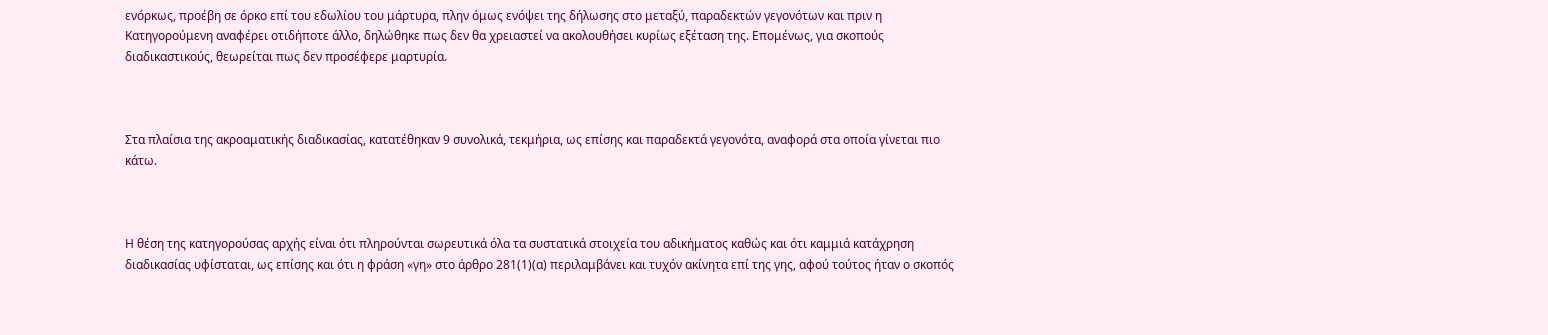ενόρκως, προέβη σε όρκο επί του εδωλίου του μάρτυρα, πλην όμως ενόψει της δήλωσης στο μεταξύ, παραδεκτών γεγονότων και πριν η Κατηγορούμενη αναφέρει οτιδήποτε άλλο, δηλώθηκε πως δεν θα χρειαστεί να ακολουθήσει κυρίως εξέταση της. Επομένως, για σκοπούς διαδικαστικούς, θεωρείται πως δεν προσέφερε μαρτυρία.



Στα πλαίσια της ακροαματικής διαδικασίας, κατατέθηκαν 9 συνολικά, τεκμήρια, ως επίσης και παραδεκτά γεγονότα, αναφορά στα οποία γίνεται πιο κάτω.



Η θέση της κατηγορούσας αρχής είναι ότι πληρούνται σωρευτικά όλα τα συστατικά στοιχεία του αδικήματος καθώς και ότι καμμιά κατάχρηση διαδικασίας υφίσταται, ως επίσης και ότι η φράση «γη» στο άρθρο 281(1)(α) περιλαμβάνει και τυχόν ακίνητα επί της γης, αφού τούτος ήταν ο σκοπός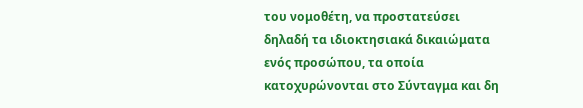του νομοθέτη, να προστατεύσει δηλαδή τα ιδιοκτησιακά δικαιώματα ενός προσώπου, τα οποία κατοχυρώνονται στο Σύνταγμα και δη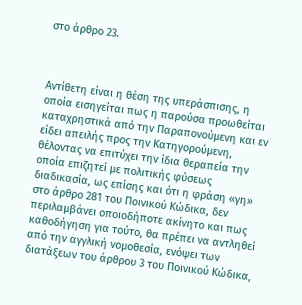στο άρθρο 23.



Αντίθετη είναι η θέση της υπεράσπισης, η οποία εισηγείται πως η παρούσα προωθείται καταχρηστικά από την Παραπονούμενη και εν είδει απειλής προς την Κατηγορούμενη, θέλοντας να επιτύχει την ίδια θεραπεία την οποία επιζητεί με πολιτικής φύσεως διαδικασία, ως επίσης και ότι η φράση «γη» στο άρθρο 281 του Ποινικού Κώδικα, δεν περιλαμβάνει οποιοδήποτε ακίνητο και πως καθοδήγηση για τούτο, θα πρέπει να αντληθεί από την αγγλική νομοθεσία, ενόψει των διατάξεων του άρθρου 3 του Ποινικού Κώδικα,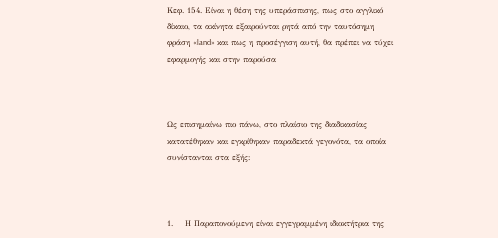Κεφ. 154. Είναι η θέση της υπεράσπισης, πως στο αγγλικό δίκαιο, τα ακίνητα εξαιρούνται ρητά από την ταυτόσημη φράση «land» και πως η προσέγγιση αυτή, θα πρέπει να τύχει εφαρμογής και στην παρούσα



Ως επισημαίνω πιο πάνω, στο πλαίσιο της διαδικασίας κατατέθηκαν και εγκρίθηκαν παραδεκτά γεγονότα, τα οποία συνίστανται στα εξής:



1.    Η Παραπονούμενη είναι εγγεγραμμένη ιδιοκτήτρια της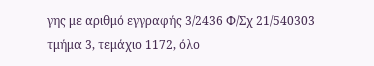γης με αριθμό εγγραφής 3/2436 Φ/Σχ 21/540303 τμήμα 3, τεμάχιο 1172, όλο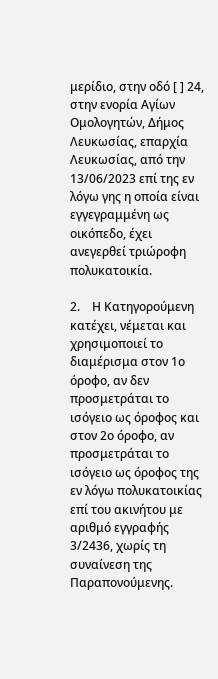μερίδιο, στην οδό [ ] 24, στην ενορία Αγίων Ομολογητών, Δήμος Λευκωσίας, επαρχία Λευκωσίας, από την 13/06/2023 επί της εν λόγω γης η οποία είναι εγγεγραμμένη ως οικόπεδο, έχει ανεγερθεί τριώροφη πολυκατοικία.

2.    Η Κατηγορούμενη κατέχει, νέμεται και χρησιμοποιεί το διαμέρισμα στον 1ο  όροφο, αν δεν προσμετράται το ισόγειο ως όροφος και στον 2ο όροφο, αν προσμετράται το ισόγειο ως όροφος της εν λόγω πολυκατοικίας επί του ακινήτου με αριθμό εγγραφής 3/2436, χωρίς τη συναίνεση της Παραπονούμενης.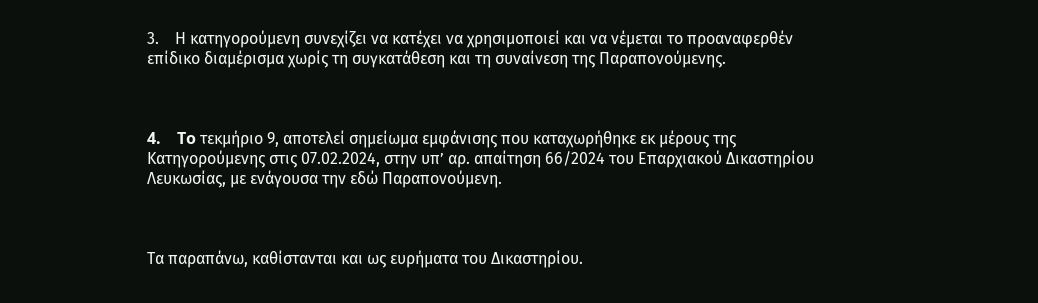3.    Η κατηγορούμενη συνεχίζει να κατέχει να χρησιμοποιεί και να νέμεται το προαναφερθέν επίδικο διαμέρισμα χωρίς τη συγκατάθεση και τη συναίνεση της Παραπονούμενης.



4.    To τεκμήριο 9, αποτελεί σημείωμα εμφάνισης που καταχωρήθηκε εκ μέρους της Κατηγορούμενης στις 07.02.2024, στην υπ’ αρ. απαίτηση 66/2024 του Επαρχιακού Δικαστηρίου Λευκωσίας, με ενάγουσα την εδώ Παραπονούμενη.



Τα παραπάνω, καθίστανται και ως ευρήματα του Δικαστηρίου.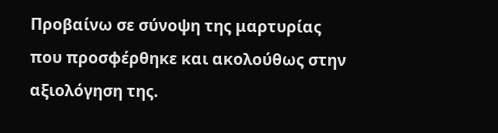Προβαίνω σε σύνοψη της μαρτυρίας που προσφέρθηκε και ακολούθως στην αξιολόγηση της.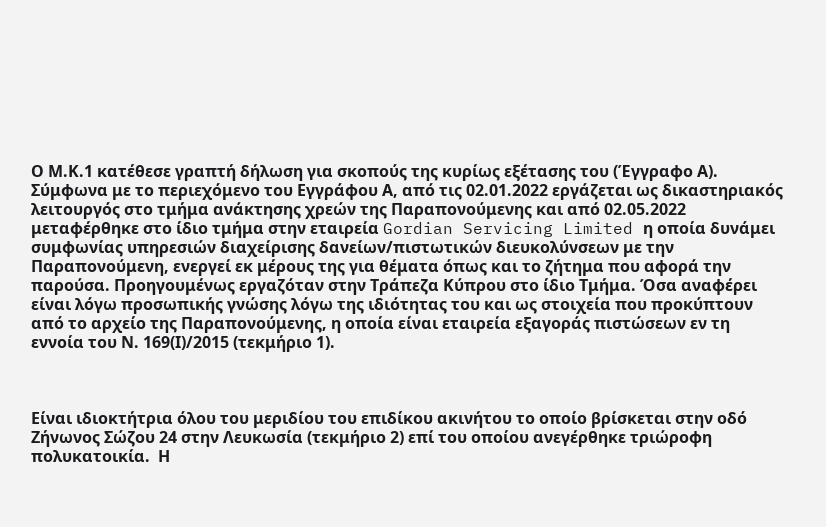Ο Μ.Κ.1 κατέθεσε γραπτή δήλωση για σκοπούς της κυρίως εξέτασης του (Έγγραφο Α). Σύμφωνα με το περιεχόμενο του Εγγράφου Α, από τις 02.01.2022 εργάζεται ως δικαστηριακός λειτουργός στο τμήμα ανάκτησης χρεών της Παραπονούμενης και από 02.05.2022 μεταφέρθηκε στο ίδιο τμήμα στην εταιρεία Gordian Servicing Limited η οποία δυνάμει συμφωνίας υπηρεσιών διαχείρισης δανείων/πιστωτικών διευκολύνσεων με την Παραπονούμενη, ενεργεί εκ μέρους της για θέματα όπως και το ζήτημα που αφορά την παρούσα. Προηγουμένως εργαζόταν στην Τράπεζα Κύπρου στο ίδιο Τμήμα. Όσα αναφέρει είναι λόγω προσωπικής γνώσης λόγω της ιδιότητας του και ως στοιχεία που προκύπτουν από το αρχείο της Παραπονούμενης, η οποία είναι εταιρεία εξαγοράς πιστώσεων εν τη εννοία του Ν. 169(Ι)/2015 (τεκμήριο 1).



Είναι ιδιοκτήτρια όλου του μεριδίου του επιδίκου ακινήτου το οποίο βρίσκεται στην οδό Ζήνωνος Σώζου 24 στην Λευκωσία (τεκμήριο 2) επί του οποίου ανεγέρθηκε τριώροφη πολυκατοικία.  Η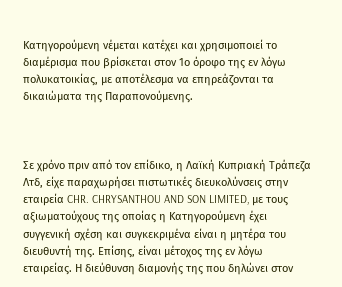Κατηγορούμενη νέμεται κατέχει και χρησιμοποιεί το διαμέρισμα που βρίσκεται στον 1ο όροφο της εν λόγω πολυκατοικίας, με αποτέλεσμα να επηρεάζονται τα δικαιώματα της Παραπονούμενης.



Σε χρόνο πριν από τον επίδικο, η Λαϊκή Κυπριακή Τράπεζα Λτδ, είχε παραχωρήσει πιστωτικές διευκολύνσεις στην εταιρεία CHR. CHRYSANTHOU AND SON LIMITED, με τους αξιωματούχους της οποίας η Κατηγορούμενη έχει συγγενική σχέση και συγκεκριμένα είναι η μητέρα του διευθυντή της. Επίσης, είναι μέτοχος της εν λόγω εταιρείας. Η διεύθυνση διαμονής της που δηλώνει στον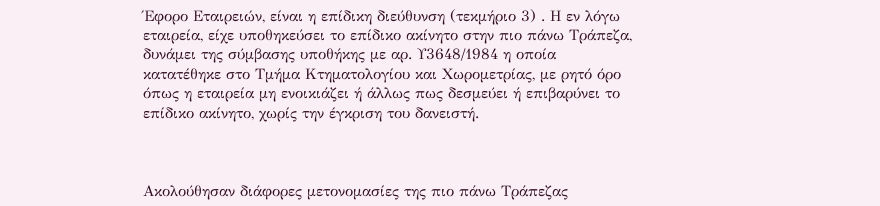Έφορο Εταιρειών, είναι η επίδικη διεύθυνση (τεκμήριο 3) . Η εν λόγω εταιρεία, είχε υποθηκεύσει το επίδικο ακίνητο στην πιο πάνω Τράπεζα, δυνάμει της σύμβασης υποθήκης με αρ. Υ3648/1984 η οποία κατατέθηκε στο Τμήμα Κτηματολογίου και Χωρομετρίας, με ρητό όρο όπως η εταιρεία μη ενοικιάζει ή άλλως πως δεσμεύει ή επιβαρύνει το επίδικο ακίνητο, χωρίς την έγκριση του δανειστή.



Ακολούθησαν διάφορες μετονομασίες της πιο πάνω Τράπεζας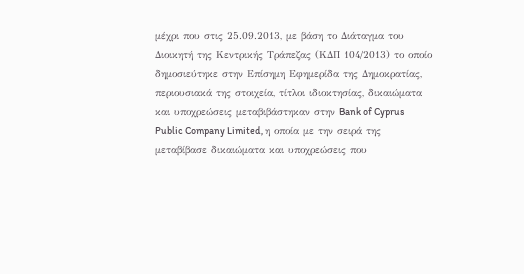μέχρι που στις 25.09.2013, με βάση το Διάταγμα του Διοικητή της Κεντρικής Τράπεζας (ΚΔΠ 104/2013) το οποίο δημοσιεύτηκε στην Επίσημη Εφημερίδα της Δημοκρατίας,  περιουσιακά της στοιχεία, τίτλοι ιδιοκτησίας, δικαιώματα και υποχρεώσεις μεταβιβάστηκαν στην Bank of Cyprus Public Company Limited, η οποία με την σειρά της μεταβίβασε δικαιώματα και υποχρεώσεις που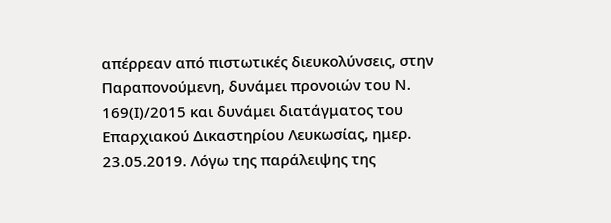απέρρεαν από πιστωτικές διευκολύνσεις, στην Παραπονούμενη, δυνάμει προνοιών του Ν. 169(Ι)/2015 και δυνάμει διατάγματος του Επαρχιακού Δικαστηρίου Λευκωσίας, ημερ. 23.05.2019. Λόγω της παράλειψης της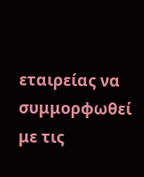εταιρείας να συμμορφωθεί με τις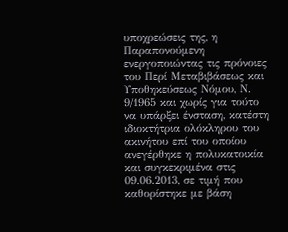υποχρεώσεις της, η Παραπονούμενη ενεργοποιώντας τις πρόνοιες του Περί Μεταβιβάσεως και Υποθηκεύσεως Νόμου, Ν. 9/1965 και χωρίς για τούτο να υπάρξει ένσταση, κατέστη ιδιοκτήτρια ολόκληρου του ακινήτου επί του οποίου ανεγέρθηκε η πολυκατοικία και συγκεκριμένα στις 09.06.2013, σε τιμή που καθορίστηκε με βάση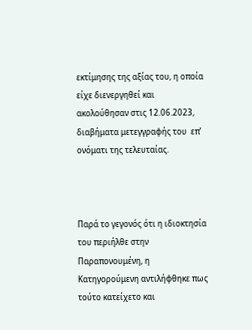εκτίμησης της αξίας του, η οποία είχε διενεργηθεί και ακολούθησαν στις 12.06.2023, διαβήματα μετεγγραφής του  επ’ ονόματι της τελευταίας.



Παρά το γεγονός ότι η ιδιοκτησία του περιήλθε στην Παραπονουμένη, η Κατηγορούμενη αντιλήφθηκε πως τούτο κατείχετο και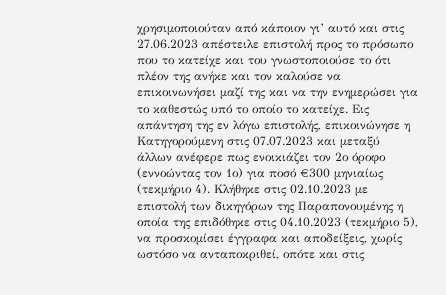χρησιμοποιούταν από κάποιον γι’ αυτό και στις 27.06.2023 απέστειλε επιστολή προς το πρόσωπο που το κατείχε και του γνωστοποιούσε το ότι πλέον της ανήκε και τον καλούσε να επικοινωνήσει μαζί της και να την ενημερώσει για το καθεστώς υπό το οποίο το κατείχε. Εις απάντηση της εν λόγω επιστολής, επικοινώνησε η Κατηγορούμενη στις 07.07.2023 και μεταξύ άλλων ανέφερε πως ενοικιάζει τον 2ο όροφο (εννοώντας τον 1ο) για ποσό €300 μηνιαίως (τεκμήριο 4). Κλήθηκε στις 02.10.2023 με επιστολή των δικηγόρων της Παραπονουμένης η οποία της επιδόθηκε στις 04.10.2023 (τεκμήριο 5), να προσκομίσει έγγραφα και αποδείξεις, χωρίς ωστόσο να ανταποκριθεί, οπότε και στις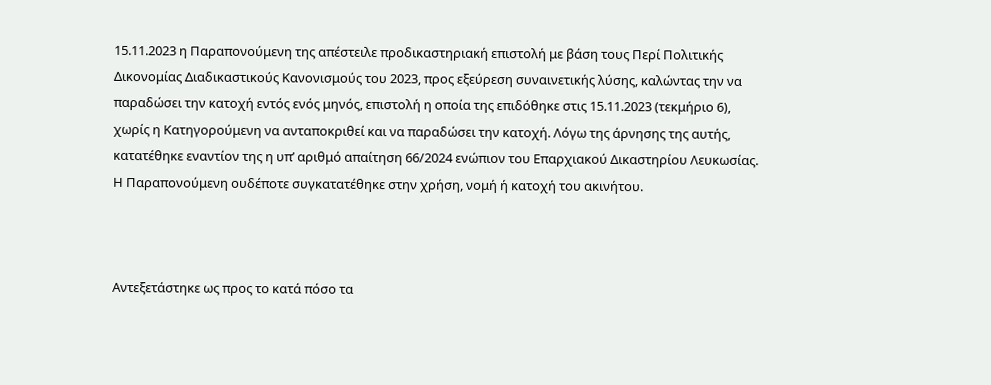15.11.2023 η Παραπονούμενη της απέστειλε προδικαστηριακή επιστολή με βάση τους Περί Πολιτικής Δικονομίας Διαδικαστικούς Κανονισμούς του 2023, προς εξεύρεση συναινετικής λύσης, καλώντας την να παραδώσει την κατοχή εντός ενός μηνός, επιστολή η οποία της επιδόθηκε στις 15.11.2023 (τεκμήριο 6), χωρίς η Κατηγορούμενη να ανταποκριθεί και να παραδώσει την κατοχή. Λόγω της άρνησης της αυτής, κατατέθηκε εναντίον της η υπ’ αριθμό απαίτηση 66/2024 ενώπιον του Επαρχιακού Δικαστηρίου Λευκωσίας. Η Παραπονούμενη ουδέποτε συγκατατέθηκε στην χρήση, νομή ή κατοχή του ακινήτου.



Αντεξετάστηκε ως προς το κατά πόσο τα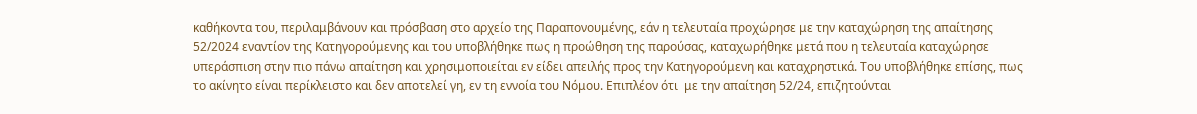καθήκοντα του, περιλαμβάνουν και πρόσβαση στο αρχείο της Παραπονουμένης, εάν η τελευταία προχώρησε με την καταχώρηση της απαίτησης 52/2024 εναντίον της Κατηγορούμενης και του υποβλήθηκε πως η προώθηση της παρούσας, καταχωρήθηκε μετά που η τελευταία καταχώρησε υπεράσπιση στην πιο πάνω απαίτηση και χρησιμοποιείται εν είδει απειλής προς την Κατηγορούμενη και καταχρηστικά. Του υποβλήθηκε επίσης, πως το ακίνητο είναι περίκλειστο και δεν αποτελεί γη, εν τη εννοία του Νόμου. Επιπλέον ότι  με την απαίτηση 52/24, επιζητούνται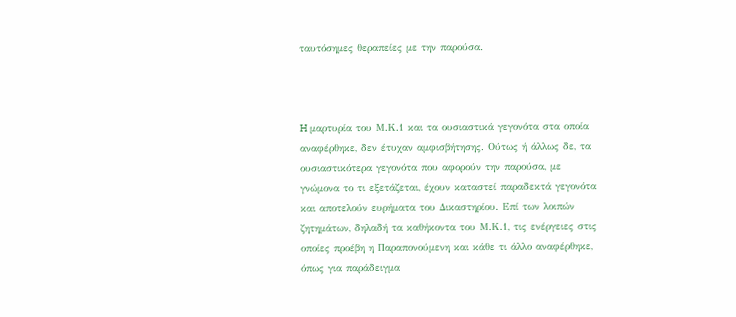ταυτόσημες θεραπείες με την παρούσα.



H μαρτυρία του Μ.Κ.1 και τα ουσιαστικά γεγονότα στα οποία αναφέρθηκε, δεν έτυχαν αμφισβήτησης. Ούτως ή άλλως δε, τα ουσιαστικότερα γεγονότα που αφορούν την παρούσα, με γνώμονα το τι εξετάζεται, έχουν καταστεί παραδεκτά γεγονότα και αποτελούν ευρήματα του Δικαστηρίου. Επί των λοιπών ζητημάτων, δηλαδή τα καθήκοντα του Μ.Κ.1, τις ενέργειες στις οποίες προέβη η Παραπονούμενη και κάθε τι άλλο αναφέρθηκε, όπως για παράδειγμα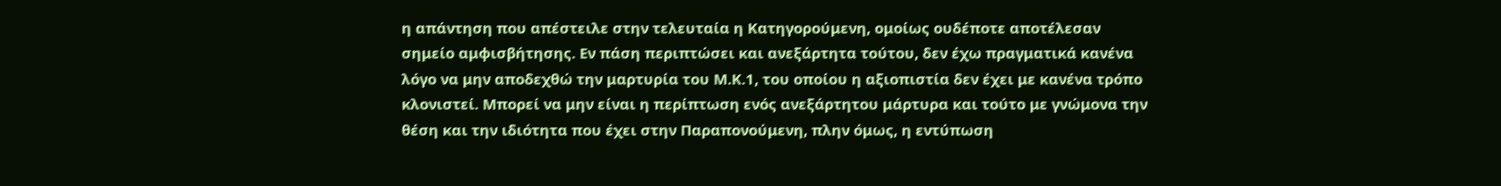η απάντηση που απέστειλε στην τελευταία η Κατηγορούμενη, ομοίως ουδέποτε αποτέλεσαν σημείο αμφισβήτησης. Εν πάση περιπτώσει και ανεξάρτητα τούτου, δεν έχω πραγματικά κανένα λόγο να μην αποδεχθώ την μαρτυρία του Μ.Κ.1, του οποίου η αξιοπιστία δεν έχει με κανένα τρόπο κλονιστεί. Μπορεί να μην είναι η περίπτωση ενός ανεξάρτητου μάρτυρα και τούτο με γνώμονα την θέση και την ιδιότητα που έχει στην Παραπονούμενη, πλην όμως, η εντύπωση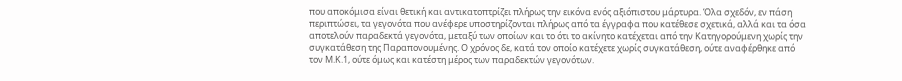που αποκόμισα είναι θετική και αντικατοπτρίζει πλήρως την εικόνα ενός αξιόπιστου μάρτυρα. Όλα σχεδόν, εν πάση περιπτώσει, τα γεγονότα που ανέφερε υποστηρίζονται πλήρως από τα έγγραφα που κατέθεσε σχετικά, αλλά και τα όσα αποτελούν παραδεκτά γεγονότα, μεταξύ των οποίων και το ότι το ακίνητο κατέχεται από την Κατηγορούμενη χωρίς την συγκατάθεση της Παραπονουμένης. Ο χρόνος δε, κατά τον οποίο κατέχετε χωρίς συγκατάθεση, ούτε αναφέρθηκε από τον Μ.Κ.1, ούτε όμως και κατέστη μέρος των παραδεκτών γεγονότων.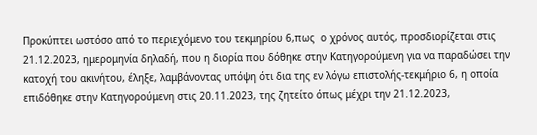Προκύπτει ωστόσο από το περιεχόμενο του τεκμηρίου 6,πως  ο χρόνος αυτός, προσδιορίζεται στις 21.12.2023, ημερομηνία δηλαδή, που η διορία που δόθηκε στην Κατηγορούμενη για να παραδώσει την κατοχή του ακινήτου, έληξε, λαμβάνοντας υπόψη ότι δια της εν λόγω επιστολής-τεκμήριο 6, η οποία επιδόθηκε στην Κατηγορούμενη στις 20.11.2023, της ζητείτο όπως μέχρι την 21.12.2023,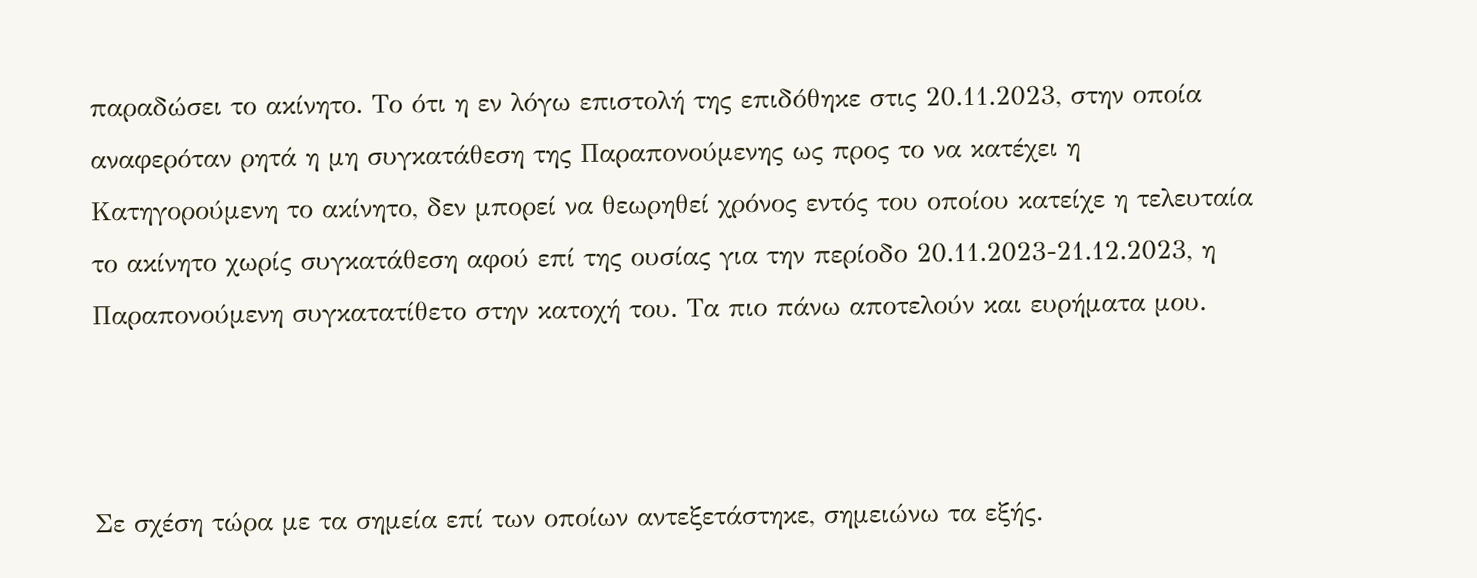παραδώσει το ακίνητο. Το ότι η εν λόγω επιστολή της επιδόθηκε στις 20.11.2023, στην οποία αναφερόταν ρητά η μη συγκατάθεση της Παραπονούμενης ως προς το να κατέχει η Κατηγορούμενη το ακίνητο, δεν μπορεί να θεωρηθεί χρόνος εντός του οποίου κατείχε η τελευταία το ακίνητο χωρίς συγκατάθεση αφού επί της ουσίας για την περίοδο 20.11.2023-21.12.2023, η Παραπονούμενη συγκατατίθετο στην κατοχή του. Τα πιο πάνω αποτελούν και ευρήματα μου.



Σε σχέση τώρα με τα σημεία επί των οποίων αντεξετάστηκε, σημειώνω τα εξής.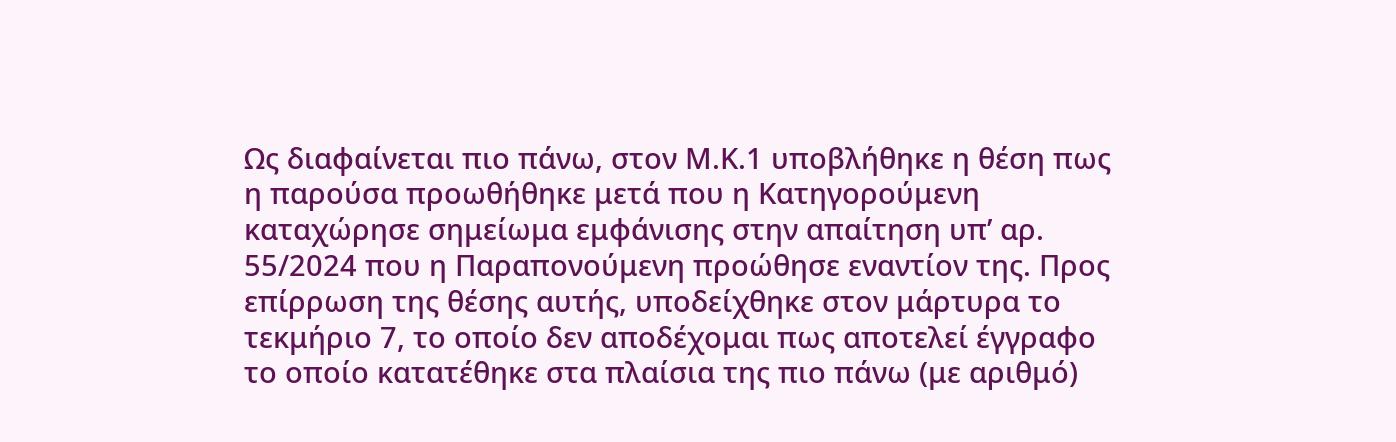Ως διαφαίνεται πιο πάνω, στον Μ.Κ.1 υποβλήθηκε η θέση πως η παρούσα προωθήθηκε μετά που η Κατηγορούμενη καταχώρησε σημείωμα εμφάνισης στην απαίτηση υπ’ αρ. 55/2024 που η Παραπονούμενη προώθησε εναντίον της. Προς επίρρωση της θέσης αυτής, υποδείχθηκε στον μάρτυρα το τεκμήριο 7, το οποίο δεν αποδέχομαι πως αποτελεί έγγραφο το οποίο κατατέθηκε στα πλαίσια της πιο πάνω (με αριθμό)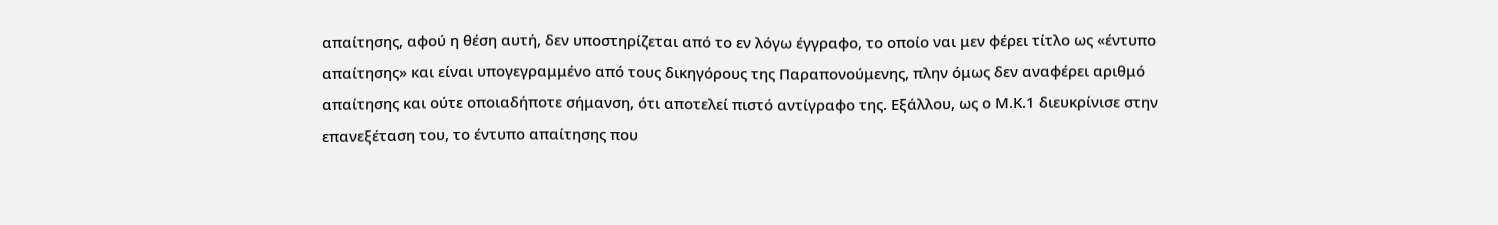απαίτησης, αφού η θέση αυτή, δεν υποστηρίζεται από το εν λόγω έγγραφο, το οποίο ναι μεν φέρει τίτλο ως «έντυπο απαίτησης» και είναι υπογεγραμμένο από τους δικηγόρους της Παραπονούμενης, πλην όμως δεν αναφέρει αριθμό απαίτησης και ούτε οποιαδήποτε σήμανση, ότι αποτελεί πιστό αντίγραφο της. Εξάλλου, ως ο Μ.Κ.1 διευκρίνισε στην επανεξέταση του, το έντυπο απαίτησης που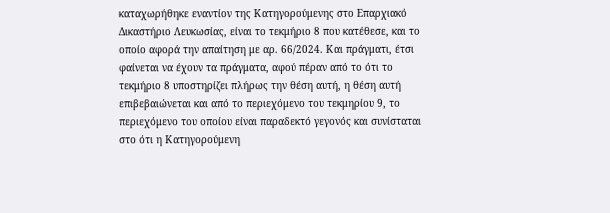καταχωρήθηκε εναντίον της Κατηγορούμενης στο Επαρχιακό Δικαστήριο Λευκωσίας, είναι το τεκμήριο 8 που κατέθεσε, και το οποίο αφορά την απαίτηση με αρ. 66/2024. Και πράγματι, έτσι φαίνεται να έχουν τα πράγματα, αφού πέραν από το ότι το τεκμήριο 8 υποστηρίζει πλήρως την θέση αυτή, η θέση αυτή επιβεβαιώνεται και από το περιεχόμενο του τεκμηρίου 9, το περιεχόμενο του οποίου είναι παραδεκτό γεγονός και συνίσταται στο ότι η Κατηγορούμενη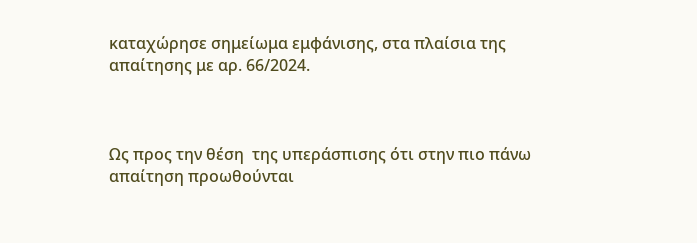καταχώρησε σημείωμα εμφάνισης, στα πλαίσια της απαίτησης με αρ. 66/2024.



Ως προς την θέση  της υπεράσπισης ότι στην πιο πάνω απαίτηση προωθούνται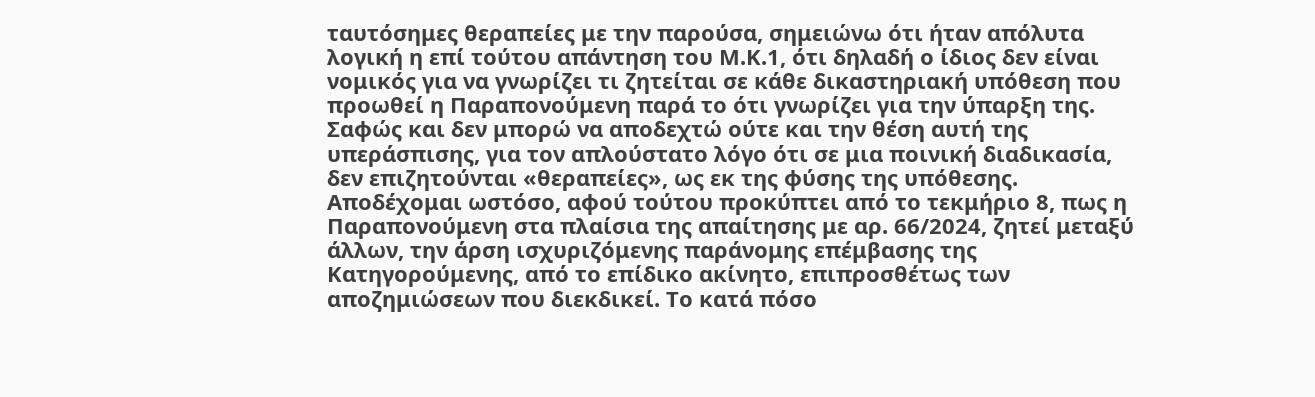ταυτόσημες θεραπείες με την παρούσα, σημειώνω ότι ήταν απόλυτα λογική η επί τούτου απάντηση του Μ.Κ.1, ότι δηλαδή ο ίδιος δεν είναι νομικός για να γνωρίζει τι ζητείται σε κάθε δικαστηριακή υπόθεση που προωθεί η Παραπονούμενη παρά το ότι γνωρίζει για την ύπαρξη της. Σαφώς και δεν μπορώ να αποδεχτώ ούτε και την θέση αυτή της υπεράσπισης, για τον απλούστατο λόγο ότι σε μια ποινική διαδικασία, δεν επιζητούνται «θεραπείες», ως εκ της φύσης της υπόθεσης. Αποδέχομαι ωστόσο, αφού τούτου προκύπτει από το τεκμήριο 8, πως η Παραπονούμενη στα πλαίσια της απαίτησης με αρ. 66/2024, ζητεί μεταξύ άλλων, την άρση ισχυριζόμενης παράνομης επέμβασης της Κατηγορούμενης, από το επίδικο ακίνητο, επιπροσθέτως των αποζημιώσεων που διεκδικεί. Το κατά πόσο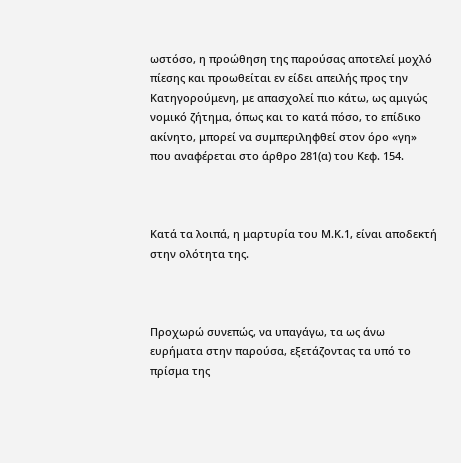ωστόσο, η προώθηση της παρούσας αποτελεί μοχλό πίεσης και προωθείται εν είδει απειλής προς την Κατηγορούμενη, με απασχολεί πιο κάτω, ως αμιγώς νομικό ζήτημα, όπως και το κατά πόσο, το επίδικο ακίνητο, μπορεί να συμπεριληφθεί στον όρο «γη» που αναφέρεται στο άρθρο 281(α) του Κεφ. 154.



Κατά τα λοιπά, η μαρτυρία του Μ.Κ.1, είναι αποδεκτή στην ολότητα της.



Προχωρώ συνεπώς, να υπαγάγω, τα ως άνω ευρήματα στην παρούσα, εξετάζοντας τα υπό το πρίσμα της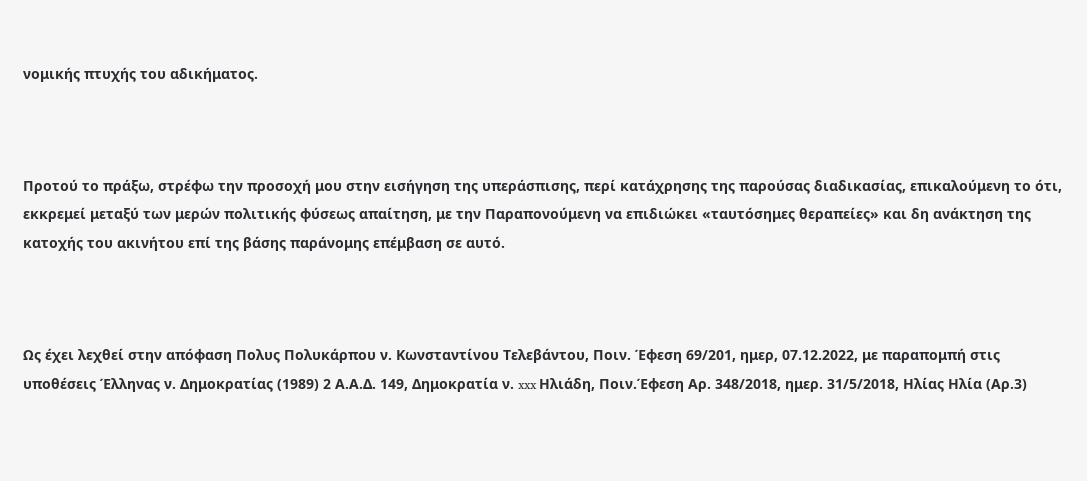νομικής πτυχής του αδικήματος.



Προτού το πράξω, στρέφω την προσοχή μου στην εισήγηση της υπεράσπισης, περί κατάχρησης της παρούσας διαδικασίας, επικαλούμενη το ότι, εκκρεμεί μεταξύ των μερών πολιτικής φύσεως απαίτηση, με την Παραπονούμενη να επιδιώκει «ταυτόσημες θεραπείες» και δη ανάκτηση της κατοχής του ακινήτου επί της βάσης παράνομης επέμβαση σε αυτό.



Ως έχει λεχθεί στην απόφαση Πολυς Πολυκάρπου ν. Κωνσταντίνου Τελεβάντου, Ποιν. Έφεση 69/201, ημερ, 07.12.2022, με παραπομπή στις υποθέσεις Έλληνας ν. Δημοκρατίας (1989) 2 Α.Α.Δ. 149, Δημοκρατία ν. xxx Ηλιάδη, Ποιν.Έφεση Αρ. 348/2018, ημερ. 31/5/2018, Ηλίας Ηλία (Αρ.3)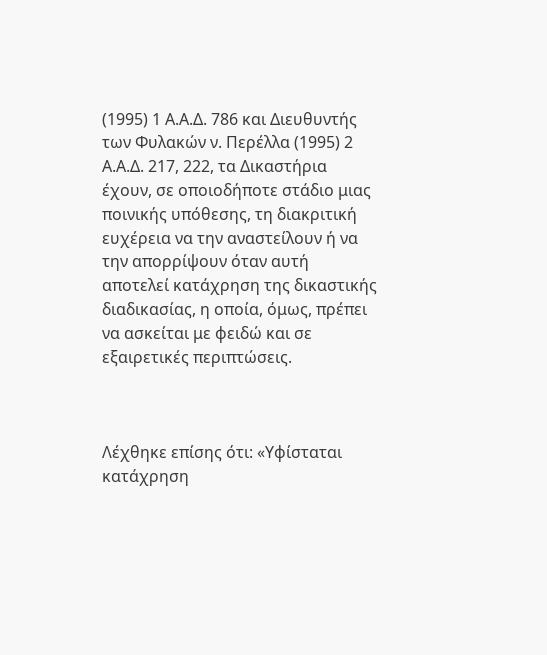(1995) 1 Α.Α.Δ. 786 και Διευθυντής των Φυλακών ν. Περέλλα (1995) 2 Α.Α.Δ. 217, 222, τα Δικαστήρια έχουν, σε οποιοδήποτε στάδιο μιας ποινικής υπόθεσης, τη διακριτική ευχέρεια να την αναστείλουν ή να την απορρίψουν όταν αυτή αποτελεί κατάχρηση της δικαστικής διαδικασίας, η οποία, όμως, πρέπει να ασκείται με φειδώ και σε εξαιρετικές περιπτώσεις.



Λέχθηκε επίσης ότι: «Υφίσταται κατάχρηση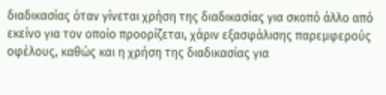διαδικασίας όταν γίνεται χρήση της διαδικασίας για σκοπό άλλο από εκείνο για τον οποίο προορίζεται, χάριν εξασφάλισης παρεμφερούς οφέλους, καθώς και η χρήση της διαδικασίας για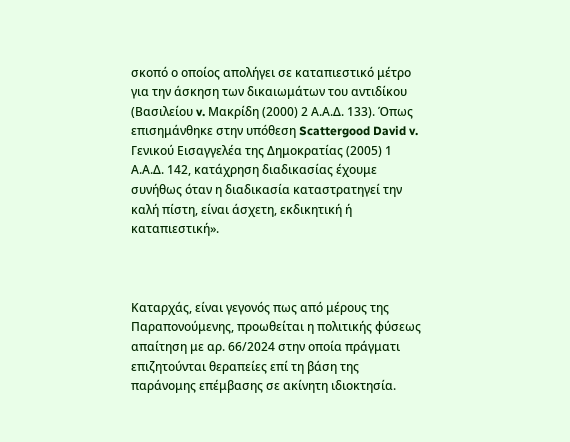σκοπό ο οποίος απολήγει σε καταπιεστικό μέτρο για την άσκηση των δικαιωμάτων του αντιδίκου (Βασιλείου v. Μακρίδη (2000) 2 Α.Α.Δ. 133). Όπως επισημάνθηκε στην υπόθεση Scattergood David v. Γενικού Εισαγγελέα της Δημοκρατίας (2005) 1 Α.Α.Δ. 142, κατάχρηση διαδικασίας έχουμε συνήθως όταν η διαδικασία καταστρατηγεί την καλή πίστη, είναι άσχετη, εκδικητική ή καταπιεστική».



Καταρχάς, είναι γεγονός πως από μέρους της Παραπονούμενης, προωθείται η πολιτικής φύσεως απαίτηση με αρ. 66/2024 στην οποία πράγματι επιζητούνται θεραπείες επί τη βάση της παράνομης επέμβασης σε ακίνητη ιδιοκτησία.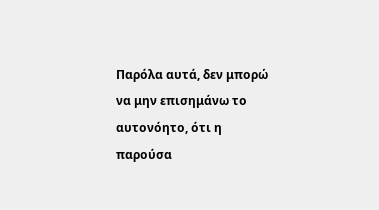Παρόλα αυτά, δεν μπορώ να μην επισημάνω το αυτονόητο, ότι η παρούσα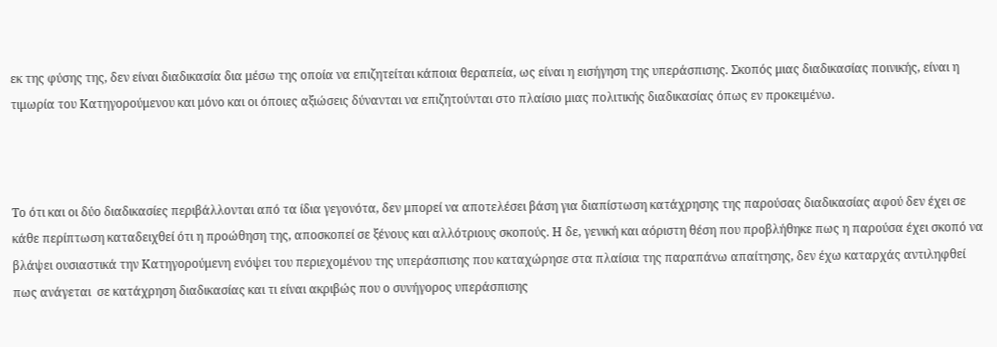εκ της φύσης της, δεν είναι διαδικασία δια μέσω της οποία να επιζητείται κάποια θεραπεία, ως είναι η εισήγηση της υπεράσπισης. Σκοπός μιας διαδικασίας ποινικής, είναι η τιμωρία του Κατηγορούμενου και μόνο και οι όποιες αξιώσεις δύνανται να επιζητούνται στο πλαίσιο μιας πολιτικής διαδικασίας όπως εν προκειμένω.



Το ότι και οι δύο διαδικασίες περιβάλλονται από τα ίδια γεγονότα, δεν μπορεί να αποτελέσει βάση για διαπίστωση κατάχρησης της παρούσας διαδικασίας αφού δεν έχει σε κάθε περίπτωση καταδειχθεί ότι η προώθηση της, αποσκοπεί σε ξένους και αλλότριους σκοπούς. Η δε, γενική και αόριστη θέση που προβλήθηκε πως η παρούσα έχει σκοπό να βλάψει ουσιαστικά την Κατηγορούμενη ενόψει του περιεχομένου της υπεράσπισης που καταχώρησε στα πλαίσια της παραπάνω απαίτησης, δεν έχω καταρχάς αντιληφθεί πως ανάγεται  σε κατάχρηση διαδικασίας και τι είναι ακριβώς που ο συνήγορος υπεράσπισης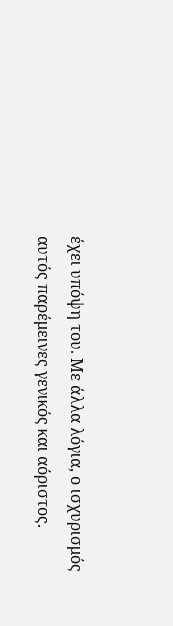έχει υπόψη του. Με άλλα λόγια, ο ισχυρισμός αυτός παρέμεινες γενικός και αόριστος.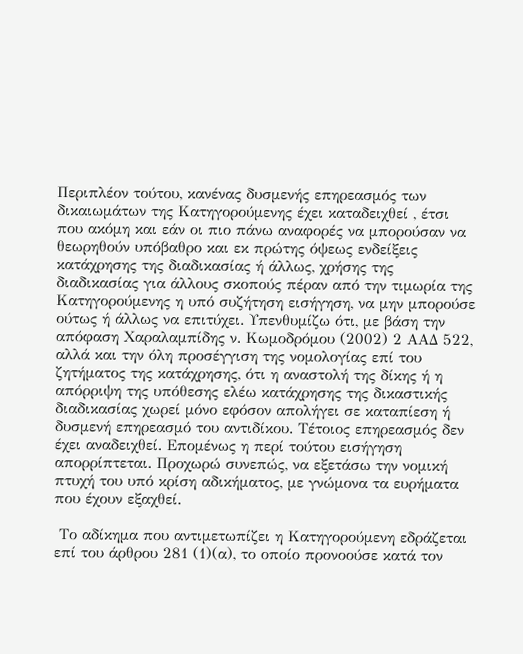Περιπλέον τούτου, κανένας δυσμενής επηρεασμός των δικαιωμάτων της Κατηγορούμενης έχει καταδειχθεί , έτσι που ακόμη και εάν οι πιο πάνω αναφορές να μπορούσαν να θεωρηθούν υπόβαθρο και εκ πρώτης όψεως ενδείξεις κατάχρησης της διαδικασίας ή άλλως, χρήσης της διαδικασίας για άλλους σκοπούς πέραν από την τιμωρία της Κατηγορούμενης η υπό συζήτηση εισήγηση, να μην μπορούσε ούτως ή άλλως να επιτύχει. Υπενθυμίζω ότι, με βάση την απόφαση Χαραλαμπίδης ν. Κωμοδρόμου (2002) 2 ΑΑΔ 522, αλλά και την όλη προσέγγιση της νομολογίας επί του ζητήματος της κατάχρησης, ότι η αναστολή της δίκης ή η απόρριψη της υπόθεσης ελέω κατάχρησης της δικαστικής διαδικασίας χωρεί μόνο εφόσον απολήγει σε καταπίεση ή δυσμενή επηρεασμό του αντιδίκου. Τέτοιος επηρεασμός δεν έχει αναδειχθεί. Επομένως η περί τούτου εισήγηση απορρίπτεται. Προχωρώ συνεπώς, να εξετάσω την νομική πτυχή του υπό κρίση αδικήματος, με γνώμονα τα ευρήματα που έχουν εξαχθεί.

 Το αδίκημα που αντιμετωπίζει η Κατηγορούμενη εδράζεται επί του άρθρου 281 (1)(α), το οποίο προνοούσε κατά τον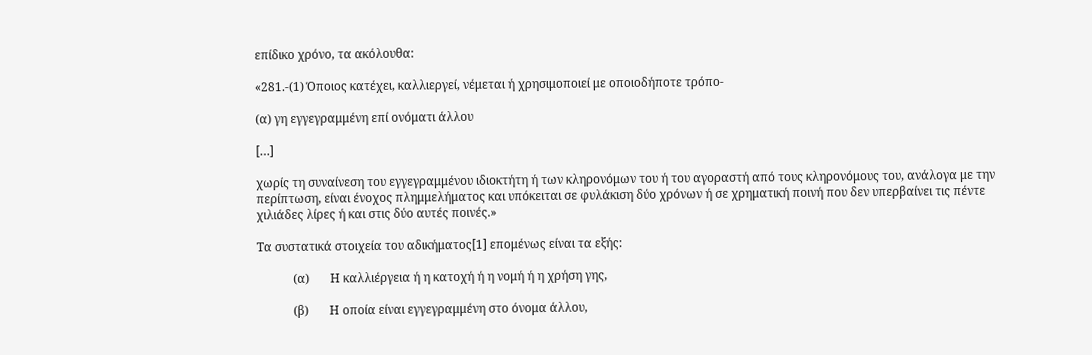επίδικο χρόνο, τα ακόλουθα:

«281.-(1) Όποιος κατέχει, καλλιεργεί, νέμεται ή χρησιμοποιεί με οποιοδήποτε τρόπο-

(α) γη εγγεγραμμένη επί ονόματι άλλου

[…]

χωρίς τη συναίνεση του εγγεγραμμένου ιδιοκτήτη ή των κληρονόμων του ή του αγοραστή από τους κληρονόμους του, ανάλογα με την περίπτωση, είναι ένοχος πλημμελήματος και υπόκειται σε φυλάκιση δύο χρόνων ή σε χρηματική ποινή που δεν υπερβαίνει τις πέντε χιλιάδες λίρες ή και στις δύο αυτές ποινές.»

Τα συστατικά στοιχεία του αδικήματος[1] επομένως είναι τα εξής:

            (α)       Η καλλιέργεια ή η κατοχή ή η νομή ή η χρήση γης,

            (β)       Η οποία είναι εγγεγραμμένη στο όνομα άλλου,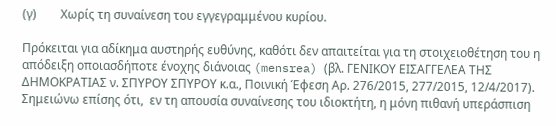(γ)        Χωρίς τη συναίνεση του εγγεγραμμένου κυρίου.

Πρόκειται για αδίκημα αυστηρής ευθύνης, καθότι δεν απαιτείται για τη στοιχειοθέτηση του η απόδειξη οποιασδήποτε ένοχης διάνοιας (mensrea) (βλ. ΓΕΝΙΚΟΥ ΕΙΣΑΓΓΕΛΕΑ ΤΗΣ ΔΗΜΟΚΡΑΤΙΑΣ ν. ΣΠΥΡΟΥ ΣΠΥΡΟΥ κ.α., Ποινική Έφεση Αρ. 276/2015, 277/2015, 12/4/2017). Σημειώνω επίσης ότι,  εν τη απουσία συναίνεσης του ιδιοκτήτη, η μόνη πιθανή υπεράσπιση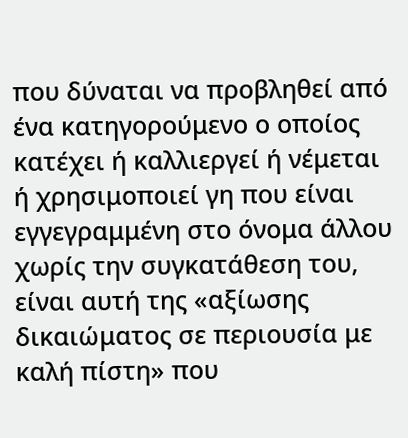που δύναται να προβληθεί από ένα κατηγορούμενο ο οποίος κατέχει ή καλλιεργεί ή νέμεται ή χρησιμοποιεί γη που είναι εγγεγραμμένη στο όνομα άλλου χωρίς την συγκατάθεση του, είναι αυτή της «αξίωσης δικαιώματος σε περιουσία με καλή πίστη» που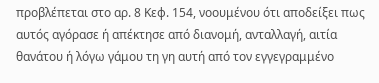προβλέπεται στο αρ. 8 Κεφ. 154, νοουμένου ότι αποδείξει πως αυτός αγόρασε ή απέκτησε από διανομή, ανταλλαγή, αιτία θανάτου ή λόγω γάμου τη γη αυτή από τον εγγεγραμμένο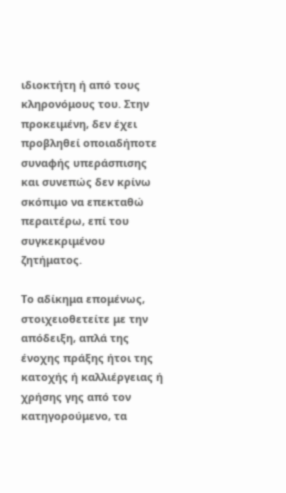ιδιοκτήτη ή από τους κληρονόμους του. Στην προκειμένη, δεν έχει προβληθεί οποιαδήποτε συναφής υπεράσπισης και συνεπώς δεν κρίνω σκόπιμο να επεκταθώ περαιτέρω, επί του συγκεκριμένου ζητήματος.

Το αδίκημα επομένως, στοιχειοθετείτε με την απόδειξη, απλά της ένοχης πράξης ήτοι της κατοχής ή καλλιέργειας ή χρήσης γης από τον κατηγορούμενο, τα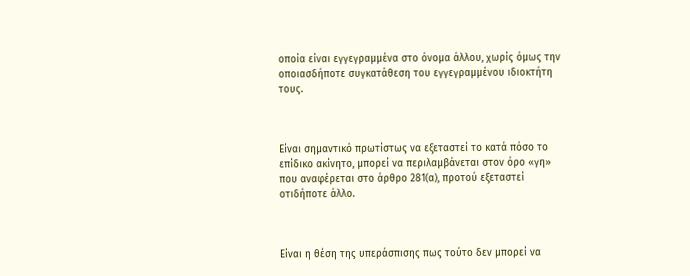οποία είναι εγγεγραμμένα στο όνομα άλλου, χωρίς όμως την οποιασδήποτε συγκατάθεση του εγγεγραμμένου ιδιοκτήτη τους.



Είναι σημαντικό πρωτίστως να εξεταστεί το κατά πόσο το επίδικο ακίνητο, μπορεί να περιλαμβάνεται στον όρο «γη» που αναφέρεται στο άρθρο 281(α), προτού εξεταστεί οτιδήποτε άλλο.



Είναι η θέση της υπεράσπισης πως τούτο δεν μπορεί να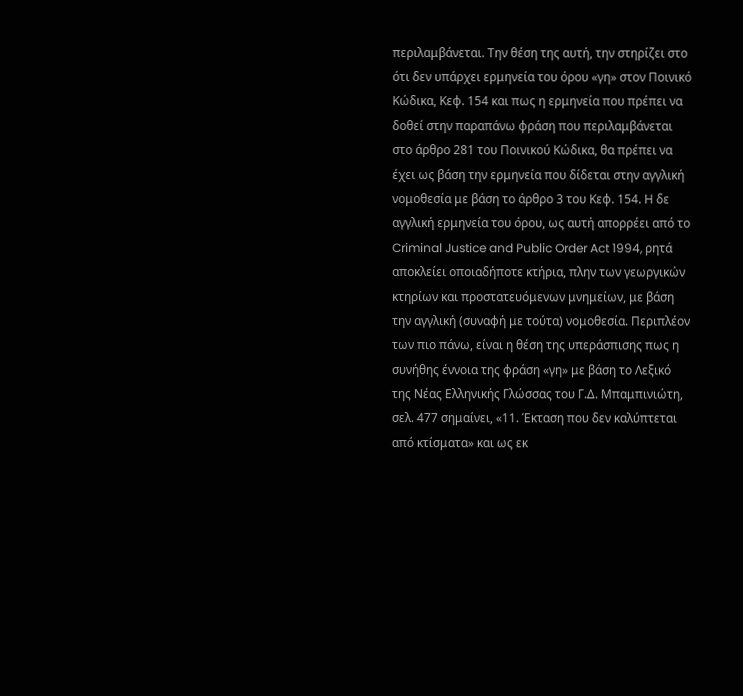περιλαμβάνεται. Την θέση της αυτή, την στηρίζει στο ότι δεν υπάρχει ερμηνεία του όρου «γη» στον Ποινικό Κώδικα, Κεφ. 154 και πως η ερμηνεία που πρέπει να δοθεί στην παραπάνω φράση που περιλαμβάνεται στο άρθρο 281 του Ποινικού Κώδικα, θα πρέπει να έχει ως βάση την ερμηνεία που δίδεται στην αγγλική νομοθεσία με βάση το άρθρο 3 του Κεφ. 154. Η δε αγγλική ερμηνεία του όρου, ως αυτή απορρέει από το Criminal Justice and Public Order Act 1994, ρητά αποκλείει οποιαδήποτε κτήρια, πλην των γεωργικών κτηρίων και προστατευόμενων μνημείων, με βάση την αγγλική (συναφή με τούτα) νομοθεσία. Περιπλέον των πιο πάνω, είναι η θέση της υπεράσπισης πως η συνήθης έννοια της φράση «γη» με βάση το Λεξικό της Νέας Ελληνικής Γλώσσας του Γ.Δ. Μπαμπινιώτη, σελ. 477 σημαίνει, «11. Έκταση που δεν καλύπτεται από κτίσματα» και ως εκ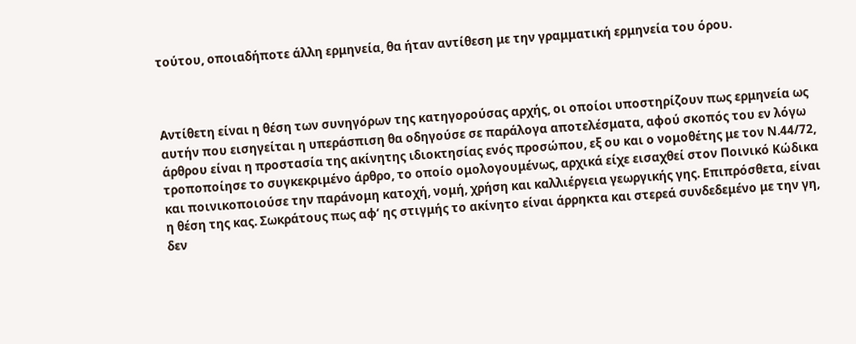τούτου, οποιαδήποτε άλλη ερμηνεία, θα ήταν αντίθεση με την γραμματική ερμηνεία του όρου.



Αντίθετη είναι η θέση των συνηγόρων της κατηγορούσας αρχής, οι οποίοι υποστηρίζουν πως ερμηνεία ως αυτήν που εισηγείται η υπεράσπιση θα οδηγούσε σε παράλογα αποτελέσματα, αφού σκοπός του εν λόγω άρθρου είναι η προστασία της ακίνητης ιδιοκτησίας ενός προσώπου, εξ ου και ο νομοθέτης με τον Ν.44/72, τροποποίησε το συγκεκριμένο άρθρο, το οποίο ομολογουμένως, αρχικά είχε εισαχθεί στον Ποινικό Κώδικα και ποινικοποιούσε την παράνομη κατοχή, νομή, χρήση και καλλιέργεια γεωργικής γης. Επιπρόσθετα, είναι η θέση της κας. Σωκράτους πως αφ’ ης στιγμής το ακίνητο είναι άρρηκτα και στερεά συνδεδεμένο με την γη, δεν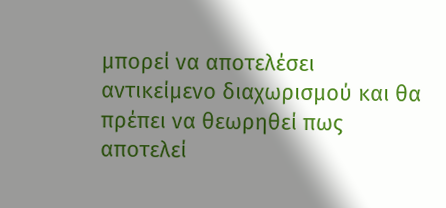μπορεί να αποτελέσει αντικείμενο διαχωρισμού και θα πρέπει να θεωρηθεί πως αποτελεί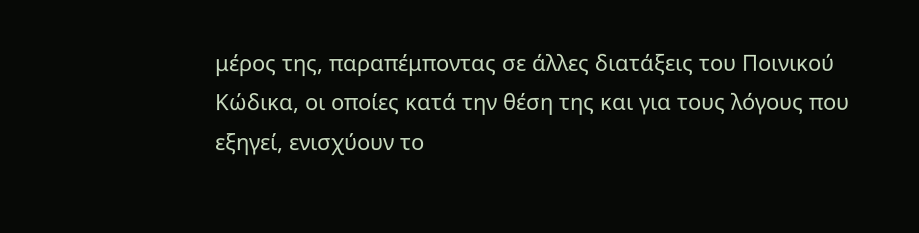μέρος της, παραπέμποντας σε άλλες διατάξεις του Ποινικού Κώδικα, οι οποίες κατά την θέση της και για τους λόγους που εξηγεί, ενισχύουν το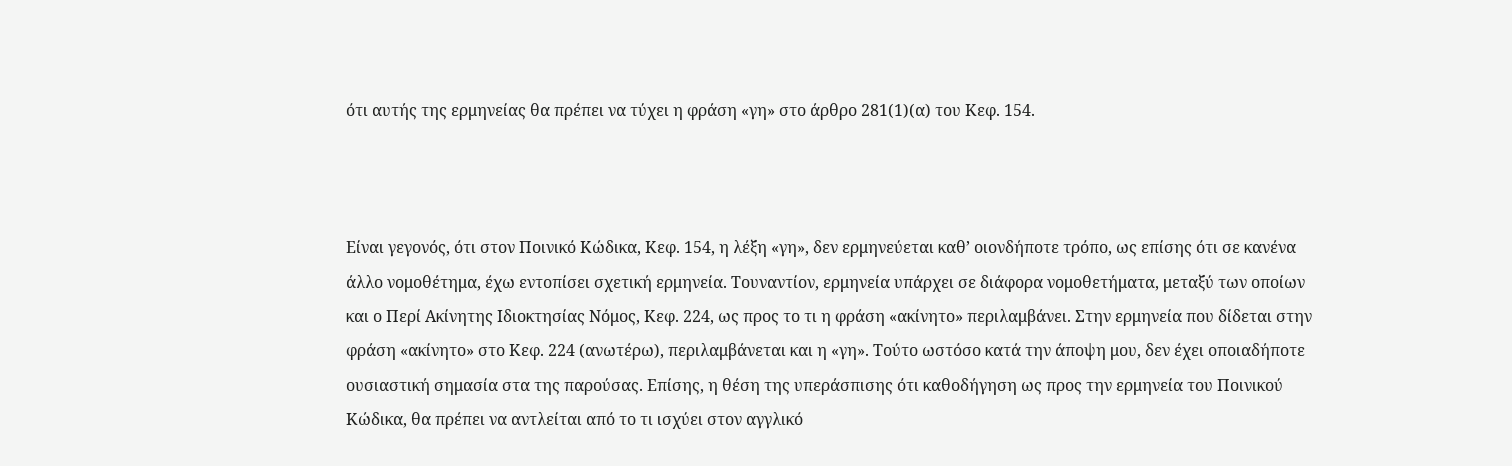ότι αυτής της ερμηνείας θα πρέπει να τύχει η φράση «γη» στο άρθρο 281(1)(α) του Κεφ. 154.



Είναι γεγονός, ότι στον Ποινικό Κώδικα, Κεφ. 154, η λέξη «γη», δεν ερμηνεύεται καθ’ οιονδήποτε τρόπο, ως επίσης ότι σε κανένα άλλο νομοθέτημα, έχω εντοπίσει σχετική ερμηνεία. Τουναντίον, ερμηνεία υπάρχει σε διάφορα νομοθετήματα, μεταξύ των οποίων και ο Περί Ακίνητης Ιδιοκτησίας Νόμος, Κεφ. 224, ως προς το τι η φράση «ακίνητο» περιλαμβάνει. Στην ερμηνεία που δίδεται στην φράση «ακίνητο» στο Κεφ. 224 (ανωτέρω), περιλαμβάνεται και η «γη». Τούτο ωστόσο κατά την άποψη μου, δεν έχει οποιαδήποτε ουσιαστική σημασία στα της παρούσας. Επίσης, η θέση της υπεράσπισης ότι καθοδήγηση ως προς την ερμηνεία του Ποινικού Κώδικα, θα πρέπει να αντλείται από το τι ισχύει στον αγγλικό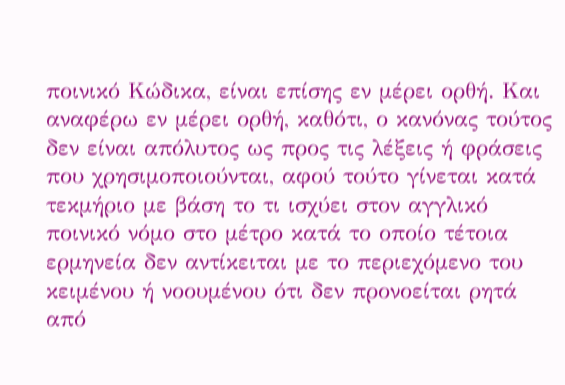ποινικό Κώδικα, είναι επίσης εν μέρει ορθή. Και αναφέρω εν μέρει ορθή, καθότι, ο κανόνας τούτος δεν είναι απόλυτος ως προς τις λέξεις ή φράσεις που χρησιμοποιούνται, αφού τούτο γίνεται κατά τεκμήριο με βάση το τι ισχύει στον αγγλικό ποινικό νόμο στο μέτρο κατά το οποίο τέτοια ερμηνεία δεν αντίκειται με το περιεχόμενο του κειμένου ή νοουμένου ότι δεν προνοείται ρητά από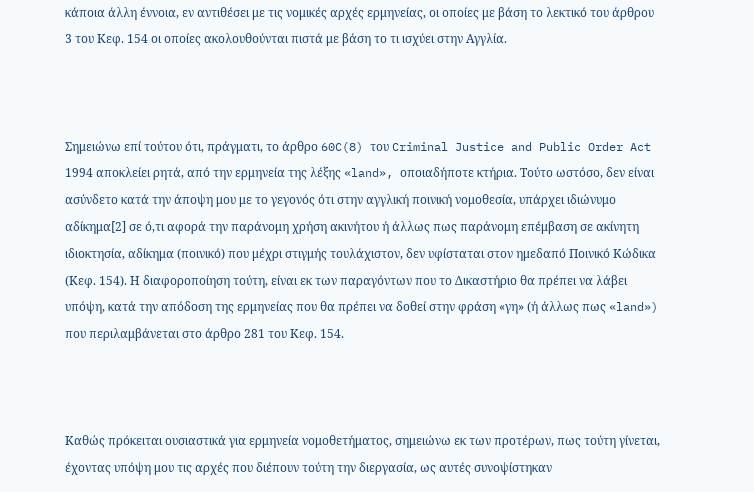κάποια άλλη έννοια, εν αντιθέσει με τις νομικές αρχές ερμηνείας, οι οποίες με βάση το λεκτικό του άρθρου 3 του Κεφ. 154 οι οποίες ακολουθούνται πιστά με βάση το τι ισχύει στην Αγγλία.



Σημειώνω επί τούτου ότι, πράγματι, το άρθρο 60C(8) του Criminal Justice and Public Order Act 1994 αποκλείει ρητά, από την ερμηνεία της λέξης «land», οποιαδήποτε κτήρια. Τούτο ωστόσο, δεν είναι ασύνδετο κατά την άποψη μου με το γεγονός ότι στην αγγλική ποινική νομοθεσία, υπάρχει ιδιώνυμο αδίκημα[2] σε ό,τι αφορά την παράνομη χρήση ακινήτου ή άλλως πως παράνομη επέμβαση σε ακίνητη ιδιοκτησία, αδίκημα (ποινικό) που μέχρι στιγμής τουλάχιστον, δεν υφίσταται στον ημεδαπό Ποινικό Κώδικα (Κεφ. 154). Η διαφοροποίηση τούτη, είναι εκ των παραγόντων που το Δικαστήριο θα πρέπει να λάβει υπόψη, κατά την απόδοση της ερμηνείας που θα πρέπει να δοθεί στην φράση «γη» (ή άλλως πως «land») που περιλαμβάνεται στο άρθρο 281 του Κεφ. 154.



Καθώς πρόκειται ουσιαστικά για ερμηνεία νομοθετήματος, σημειώνω εκ των προτέρων, πως τούτη γίνεται, έχοντας υπόψη μου τις αρχές που διέπουν τούτη την διεργασία, ως αυτές συνοψίστηκαν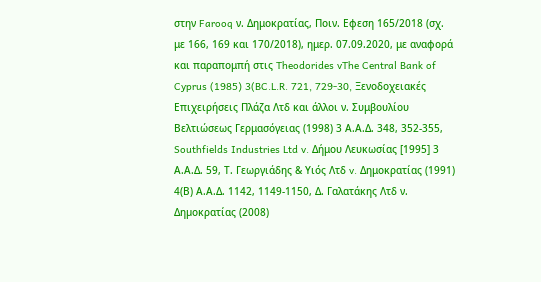στην Farooq ν. Δημοκρατίας, Ποιν. Εφεση 165/2018 (σχ. με 166, 169 και 170/2018), ημερ. 07.09.2020, με αναφορά και παραπομπή στις Theodorides vThe Central Bank of Cyprus (1985) 3(BC.L.R. 721, 729-30, Ξενοδοχειακές Επιχειρήσεις Πλάζα Λτδ και άλλοι ν. Συμβουλίου Βελτιώσεως Γερμασόγειας (1998) 3 Α.Α.Δ. 348, 352-355, Southfields Industries Ltd v. Δήμου Λευκωσίας [1995] 3 Α.Α.Δ. 59, Τ. Γεωργιάδης & Υιός Λτδ v. Δημοκρατίας (1991) 4(Β) Α.Α.Δ. 1142, 1149-1150, Δ. Γαλατάκης Λτδ ν. Δηµοκρατίας (2008)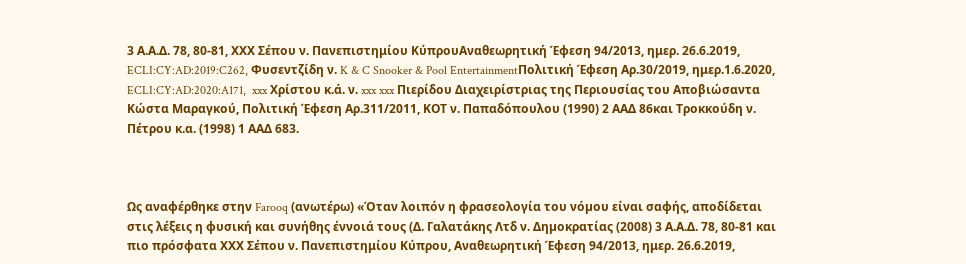3 Α.Α.Δ. 78, 80-81, ΧΧΧ Σέπου ν. Πανεπιστημίου ΚύπρουΑναθεωρητική Έφεση 94/2013, ημερ. 26.6.2019, ECLI:CY:AD:2019:C262, Φυσεντζίδη ν. K & C Snooker & Pool EntertainmentΠολιτική Έφεση Αρ.30/2019, ημερ.1.6.2020, ECLI:CY:AD:2020:A171,  xxx Χρίστου κ.ά. ν. xxx xxx Πιερίδου Διαχειρίστριας της Περιουσίας του Αποβιώσαντα Κώστα Μαραγκού, Πολιτική Έφεση Αρ.311/2011, ΚΟΤ ν. Παπαδόπουλου (1990) 2 ΑΑΔ 86και Τροκκούδη ν. Πέτρου κ.α. (1998) 1 ΑΑΔ 683.



Ως αναφέρθηκε στην Farooq (ανωτέρω) «Όταν λοιπόν η φρασεολογία του νόµου είναι σαφής, αποδίδεται στις λέξεις η φυσική και συνήθης έννοιά τους (Δ. Γαλατάκης Λτδ ν. Δηµοκρατίας (2008) 3 Α.Α.Δ. 78, 80-81 και πιο πρόσφατα ΧΧΧ Σέπου ν. Πανεπιστημίου Κύπρου, Αναθεωρητική Έφεση 94/2013, ημερ. 26.6.2019,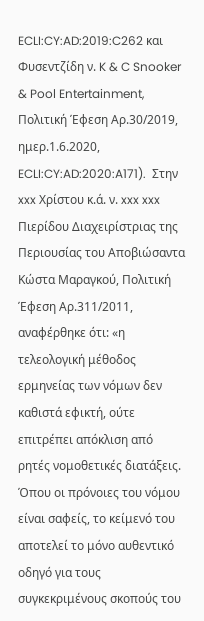ECLI:CY:AD:2019:C262 και Φυσεντζίδη ν. K & C Snooker & Pool Entertainment, Πολιτική Έφεση Αρ.30/2019, ημερ.1.6.2020, ECLI:CY:AD:2020:A171).  Στην xxx Χρίστου κ.ά. ν. xxx xxx Πιερίδου Διαχειρίστριας της Περιουσίας του Αποβιώσαντα Κώστα Μαραγκού, Πολιτική Έφεση Αρ.311/2011, αναφέρθηκε ότι: «η τελεολογική μέθοδος ερμηνείας των νόμων δεν καθιστά εφικτή, ούτε επιτρέπει απόκλιση από ρητές νομοθετικές διατάξεις.  Όπου οι πρόνοιες του νόμου είναι σαφείς, το κείμενό του αποτελεί το μόνο αυθεντικό οδηγό για τους συγκεκριμένους σκοπούς του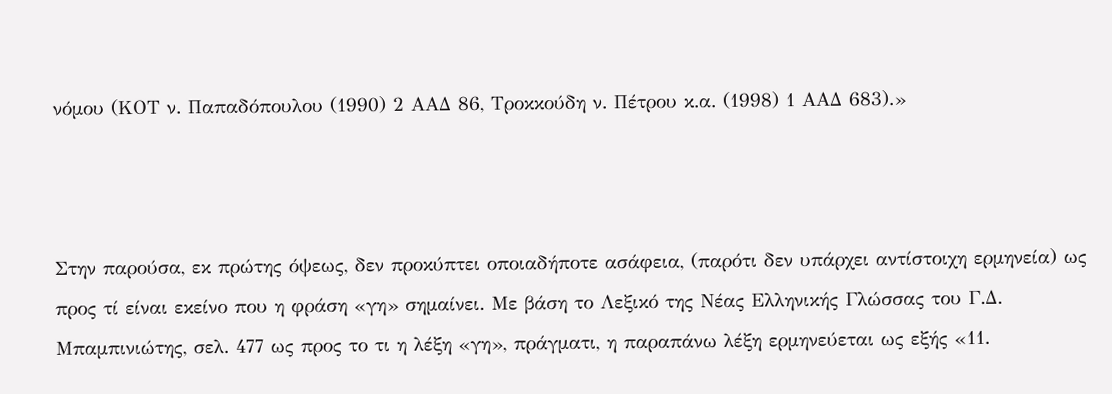νόμου (ΚΟΤ ν. Παπαδόπουλου (1990) 2 ΑΑΔ 86, Τροκκούδη ν. Πέτρου κ.α. (1998) 1 ΑΑΔ 683).»



Στην παρούσα, εκ πρώτης όψεως, δεν προκύπτει οποιαδήποτε ασάφεια, (παρότι δεν υπάρχει αντίστοιχη ερμηνεία) ως προς τί είναι εκείνο που η φράση «γη» σημαίνει. Με βάση το Λεξικό της Νέας Ελληνικής Γλώσσας του Γ.Δ. Μπαμπινιώτης, σελ. 477 ως προς το τι η λέξη «γη», πράγματι, η παραπάνω λέξη ερμηνεύεται ως εξής «11.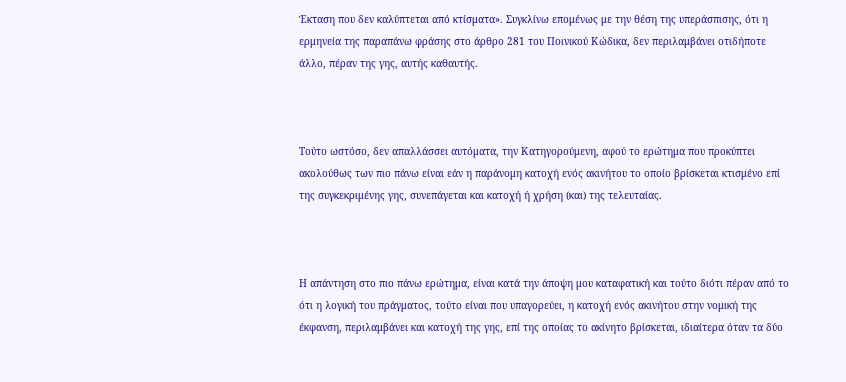Έκταση που δεν καλύπτεται από κτίσματα». Συγκλίνω επομένως με την θέση της υπεράσπισης, ότι η ερμηνεία της παραπάνω φράσης στο άρθρο 281 του Ποινικού Κώδικα, δεν περιλαμβάνει οτιδήποτε άλλο, πέραν της γης, αυτής καθαυτής.



Τούτο ωστόσο, δεν απαλλάσσει αυτόματα, την Κατηγορούμενη, αφού το ερώτημα που προκύπτει ακολούθως των πιο πάνω είναι εάν η παράνομη κατοχή ενός ακινήτου το οποίο βρίσκεται κτισμένο επί της συγκεκριμένης γης, συνεπάγεται και κατοχή ή χρήση (και) της τελευταίας.



Η απάντηση στο πιο πάνω ερώτημα, είναι κατά την άποψη μου καταφατική και τούτο διότι πέραν από το ότι η λογική του πράγματος, τούτο είναι που υπαγορεύει, η κατοχή ενός ακινήτου στην νομική της έκφανση, περιλαμβάνει και κατοχή της γης, επί της οποίας το ακίνητο βρίσκεται, ιδιαίτερα όταν τα δύο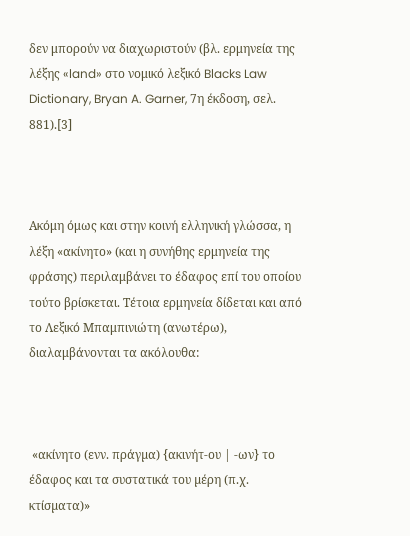δεν μπορούν να διαχωριστούν (βλ. ερμηνεία της λέξης «land» στο νομικό λεξικό Blacks Law Dictionary, Bryan A. Garner, 7η έκδοση, σελ. 881).[3]



Ακόμη όμως και στην κοινή ελληνική γλώσσα, η λέξη «ακίνητο» (και η συνήθης ερμηνεία της φράσης) περιλαμβάνει το έδαφος επί του οποίου τούτο βρίσκεται. Τέτοια ερμηνεία δίδεται και από το Λεξικό Μπαμπινιώτη (ανωτέρω), διαλαμβάνονται τα ακόλουθα:



 «ακίνητο (ενν. πράγµα) {ακινήτ-ου | -ων} το έδαφος και τα συστατικά του µέρη (π.χ. κτίσµατα)»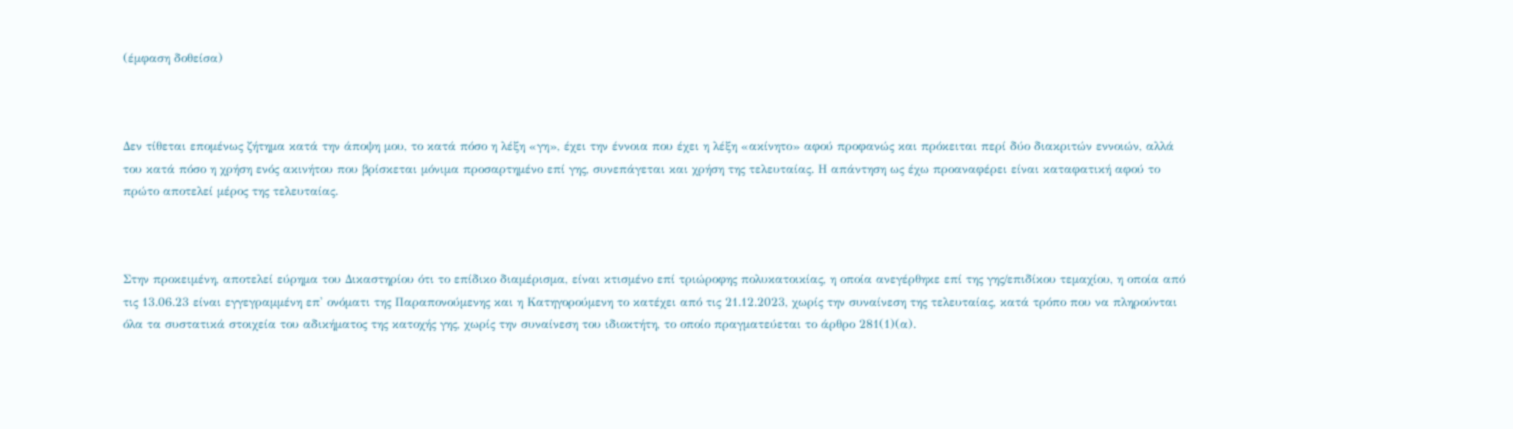(έμφαση δοθείσα)



Δεν τίθεται επομένως ζήτημα κατά την άποψη μου, το κατά πόσο η λέξη «γη», έχει την έννοια που έχει η λέξη «ακίνητο» αφού προφανώς και πρόκειται περί δύο διακριτών εννοιών, αλλά του κατά πόσο η χρήση ενός ακινήτου που βρίσκεται μόνιμα προσαρτημένο επί γης, συνεπάγεται και χρήση της τελευταίας. Η απάντηση ως έχω προαναφέρει είναι καταφατική αφού το πρώτο αποτελεί μέρος της τελευταίας.



Στην προκειμένη, αποτελεί εύρημα του Δικαστηρίου ότι το επίδικο διαμέρισμα, είναι κτισμένο επί τριώροφης πολυκατοικίας, η οποία ανεγέρθηκε επί της γης/επιδίκου τεμαχίου, η οποία από τις 13.06.23 είναι εγγεγραμμένη επ' ονόματι της Παραπονούμενης και η Κατηγορούμενη το κατέχει από τις 21.12.2023, χωρίς την συναίνεση της τελευταίας, κατά τρόπο που να πληρούνται όλα τα συστατικά στοιχεία του αδικήματος της κατοχής γης, χωρίς την συναίνεση του ιδιοκτήτη, το οποίο πραγματεύεται το άρθρο 281(1)(α).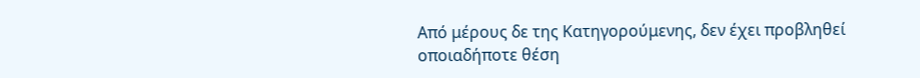Από μέρους δε της Κατηγορούμενης, δεν έχει προβληθεί οποιαδήποτε θέση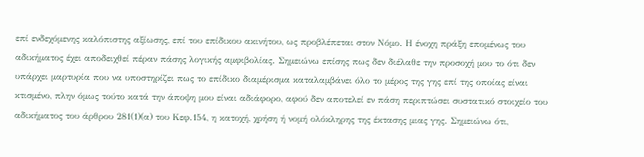επί ενδεχόμενης καλόπιστης αξίωσης, επί του επίδικου ακινήτου, ως προβλέπεται στον Νόμο. Η ένοχη πράξη επομένως του αδικήματος έχει αποδειχθεί πέραν πάσης λογικής αμφιβολίας. Σημειώνω επίσης πως δεν διέλαθε την προσοχή μου το ότι δεν υπάρχει μαρτυρία που να υποστηρίζει πως το επίδικο διαμέρισμα καταλαμβάνει όλο το μέρος της γης επί της οποίας είναι κτισμένο, πλην όμως τούτο κατά την άποψη μου είναι αδιάφορο, αφού δεν αποτελεί εν πάση περιπτώσει συστατικό στοιχείο του αδικήματος του άρθρου 281(1)(α) του Κεφ.154, η κατοχή, χρήση ή νομή ολόκληρης της έκτασης μιας γης. Σημειώνω ότι,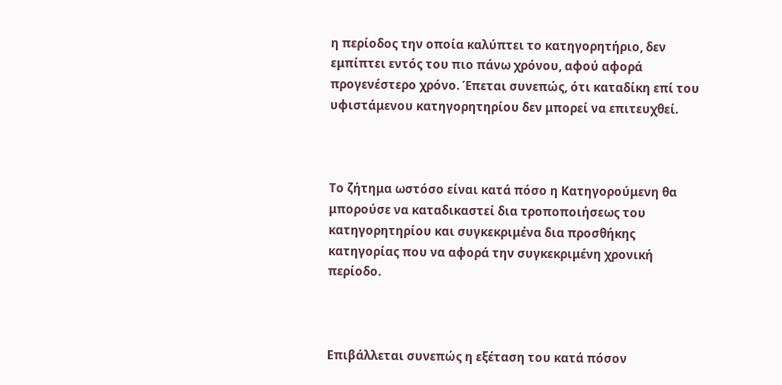η περίοδος την οποία καλύπτει το κατηγορητήριο, δεν εμπίπτει εντός του πιο πάνω χρόνου, αφού αφορά προγενέστερο χρόνο. Έπεται συνεπώς, ότι καταδίκη επί του υφιστάμενου κατηγορητηρίου δεν μπορεί να επιτευχθεί.



Το ζήτημα ωστόσο είναι κατά πόσο η Κατηγορούμενη θα μπορούσε να καταδικαστεί δια τροποποιήσεως του κατηγορητηρίου και συγκεκριμένα δια προσθήκης κατηγορίας που να αφορά την συγκεκριμένη χρονική περίοδο.



Επιβάλλεται συνεπώς η εξέταση του κατά πόσον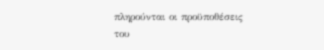πληρούνται οι προϋποθέσεις του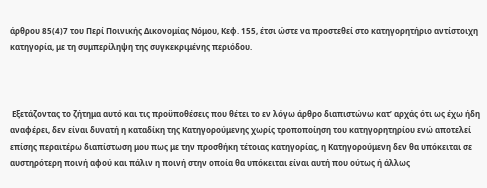άρθρου 85(4)7 του Περί Ποινικής Δικονομίας Νόμου, Κεφ. 155, έτσι ώστε να προστεθεί στο κατηγορητήριο αντίστοιχη κατηγορία, με τη συμπερίληψη της συγκεκριμένης περιόδου.



 Εξετάζοντας το ζήτημα αυτό και τις προϋποθέσεις που θέτει το εν λόγω άρθρο διαπιστώνω κατ’ αρχάς ότι ως έχω ήδη αναφέρει, δεν είναι δυνατή η καταδίκη της Κατηγορούμενης χωρίς τροποποίηση του κατηγορητηρίου ενώ αποτελεί επίσης περαιτέρω διαπίστωση μου πως με την προσθήκη τέτοιας κατηγορίας, η Κατηγορούμενη δεν θα υπόκειται σε αυστηρότερη ποινή αφού και πάλιν η ποινή στην οποία θα υπόκειται είναι αυτή που ούτως ή άλλως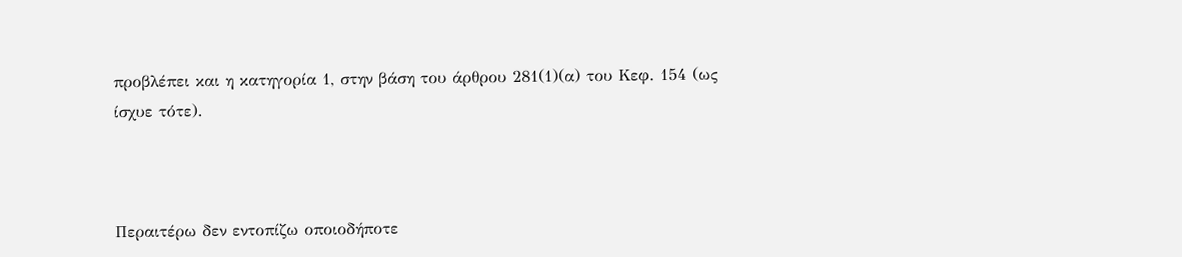προβλέπει και η κατηγορία 1, στην βάση του άρθρου 281(1)(α) του Κεφ. 154 (ως ίσχυε τότε).



Περαιτέρω δεν εντοπίζω οποιοδήποτε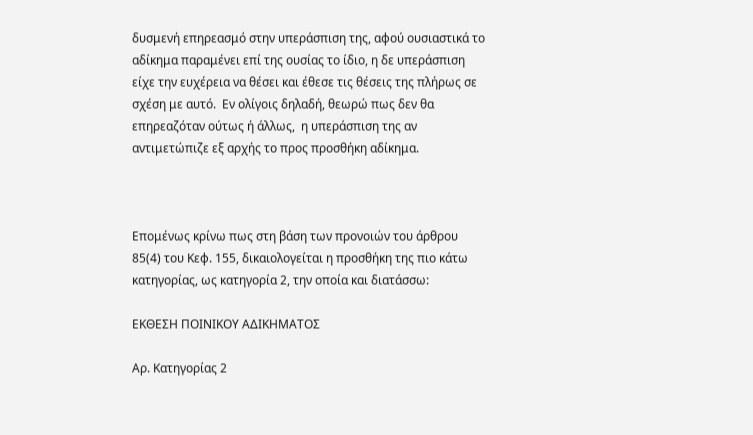δυσμενή επηρεασμό στην υπεράσπιση της, αφού ουσιαστικά το αδίκημα παραμένει επί της ουσίας το ίδιο, η δε υπεράσπιση είχε την ευχέρεια να θέσει και έθεσε τις θέσεις της πλήρως σε σχέση με αυτό.  Εν ολίγοις δηλαδή, θεωρώ πως δεν θα επηρεαζόταν ούτως ή άλλως,  η υπεράσπιση της αν αντιμετώπιζε εξ αρχής το προς προσθήκη αδίκημα.



Επομένως κρίνω πως στη βάση των προνοιών του άρθρου 85(4) του Κεφ. 155, δικαιολογείται η προσθήκη της πιο κάτω κατηγορίας, ως κατηγορία 2, την οποία και διατάσσω:

ΕΚΘΕΣΗ ΠΟΙΝΙΚΟΥ ΑΔΙΚΗΜΑΤΟΣ

Αρ. Κατηγορίας 2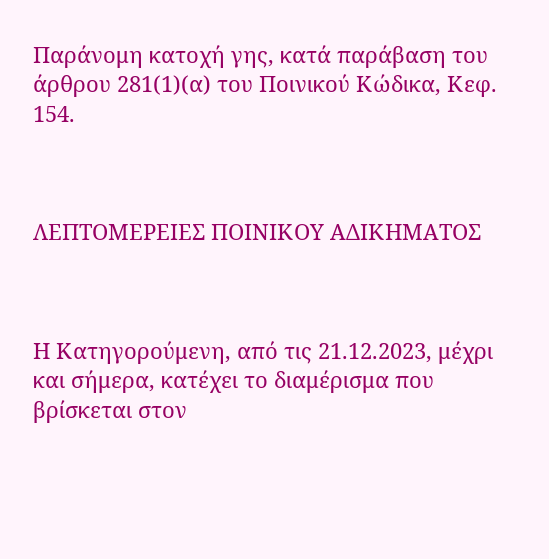Παράνομη κατοχή γης, κατά παράβαση του άρθρου 281(1)(α) του Ποινικού Κώδικα, Κεφ. 154.



ΛΕΠΤΟΜΕΡΕΙΕΣ ΠΟΙΝΙΚΟΥ ΑΔΙΚΗΜΑΤΟΣ



Η Κατηγορούμενη, από τις 21.12.2023, μέχρι και σήμερα, κατέχει το διαμέρισμα που βρίσκεται στον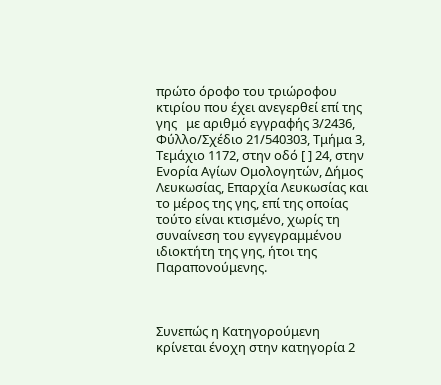πρώτο όροφο του τριώροφου κτιρίου που έχει ανεγερθεί επί της γης   με αριθμό εγγραφής 3/2436, Φύλλο/Σχέδιο 21/540303, Τμήμα 3, Τεμάχιο 1172, στην οδό [ ] 24, στην Ενορία Αγίων Ομολογητών, Δήμος Λευκωσίας, Επαρχία Λευκωσίας και το μέρος της γης, επί της οποίας τούτο είναι κτισμένο, χωρίς τη συναίνεση του εγγεγραμμένου ιδιοκτήτη της γης, ήτοι της Παραπονούμενης.



Συνεπώς η Κατηγορούμενη κρίνεται ένοχη στην κατηγορία 2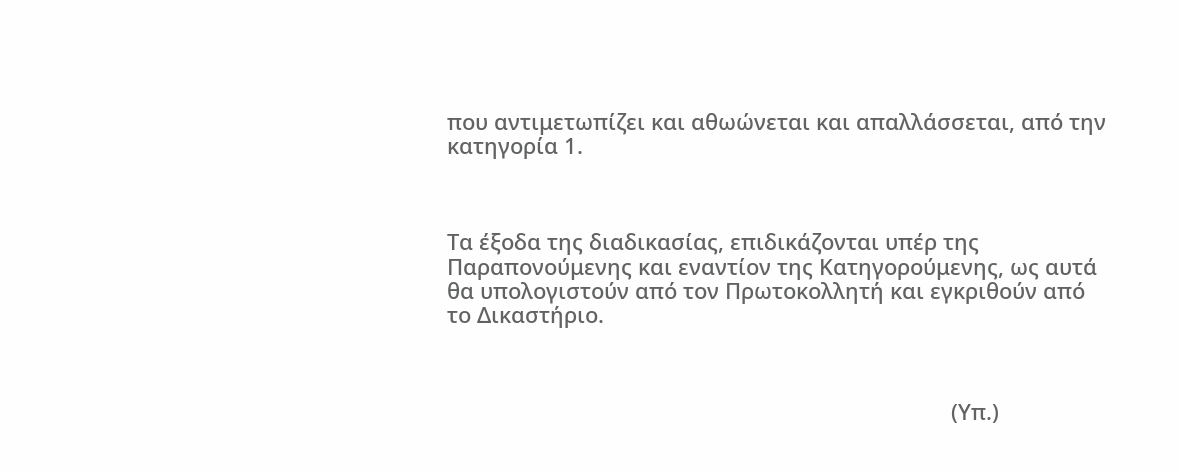που αντιμετωπίζει και αθωώνεται και απαλλάσσεται, από την κατηγορία 1.



Τα έξοδα της διαδικασίας, επιδικάζονται υπέρ της Παραπονούμενης και εναντίον της Κατηγορούμενης, ως αυτά θα υπολογιστούν από τον Πρωτοκολλητή και εγκριθούν από το Δικαστήριο.



                                                                                    (Υπ.)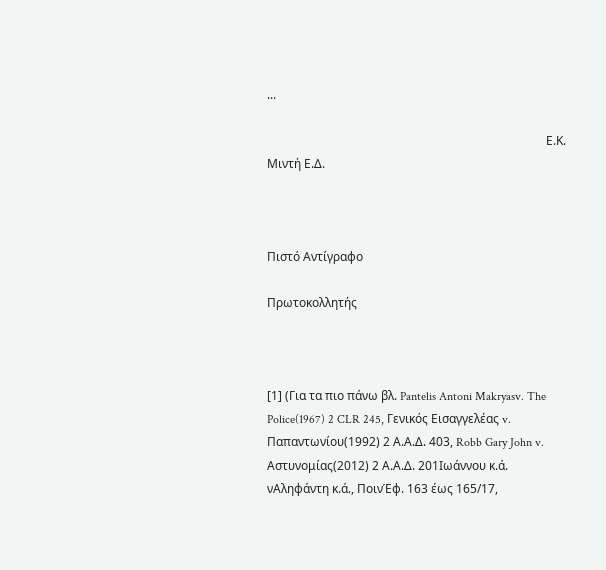...

                                                                                             Ε.Κ. Μιντή Ε.Δ.



Πιστό Αντίγραφο

Πρωτοκολλητής



[1] (Για τα πιο πάνω βλ. Pantelis Antoni Makryasv. The Police(1967) 2 CLR 245, Γενικός Εισαγγελέας v. Παπαντωνίου(1992) 2 Α.Α.Δ. 403, Robb Gary John v. Αστυνομίας(2012) 2 Α.Α.Δ. 201Ιωάννου κ.ά. νΑληφάντη κ.ά., ΠοινΈφ. 163 έως 165/17,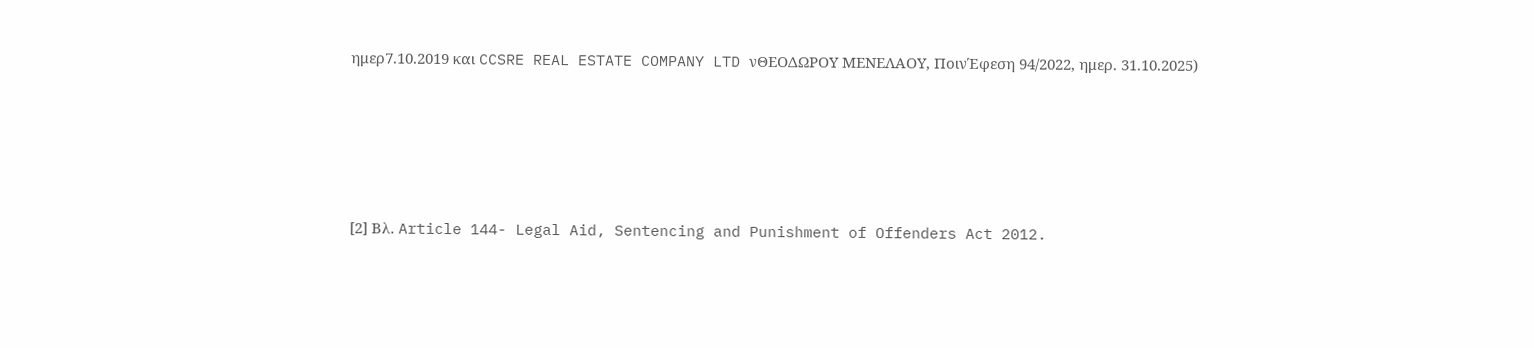ημερ7.10.2019 και CCSRE REAL ESTATE COMPANY LTD νΘΕΟΔΩΡΟΥ ΜΕΝΕΛΑΟΥ, ΠοινΈφεση 94/2022, ημερ. 31.10.2025)









[2] Βλ. Article 144- Legal Aid, Sentencing and Punishment of Offenders Act 2012.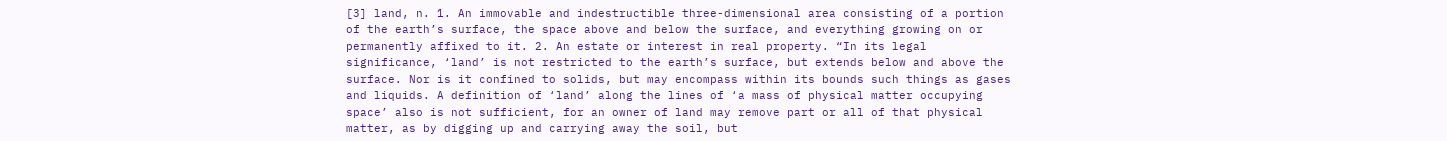[3] land, n. 1. An immovable and indestructible three-dimensional area consisting of a portion of the earth’s surface, the space above and below the surface, and everything growing on or permanently affixed to it. 2. An estate or interest in real property. “In its legal significance, ‘land’ is not restricted to the earth’s surface, but extends below and above the surface. Nor is it confined to solids, but may encompass within its bounds such things as gases and liquids. A definition of ‘land’ along the lines of ‘a mass of physical matter occupying space’ also is not sufficient, for an owner of land may remove part or all of that physical matter, as by digging up and carrying away the soil, but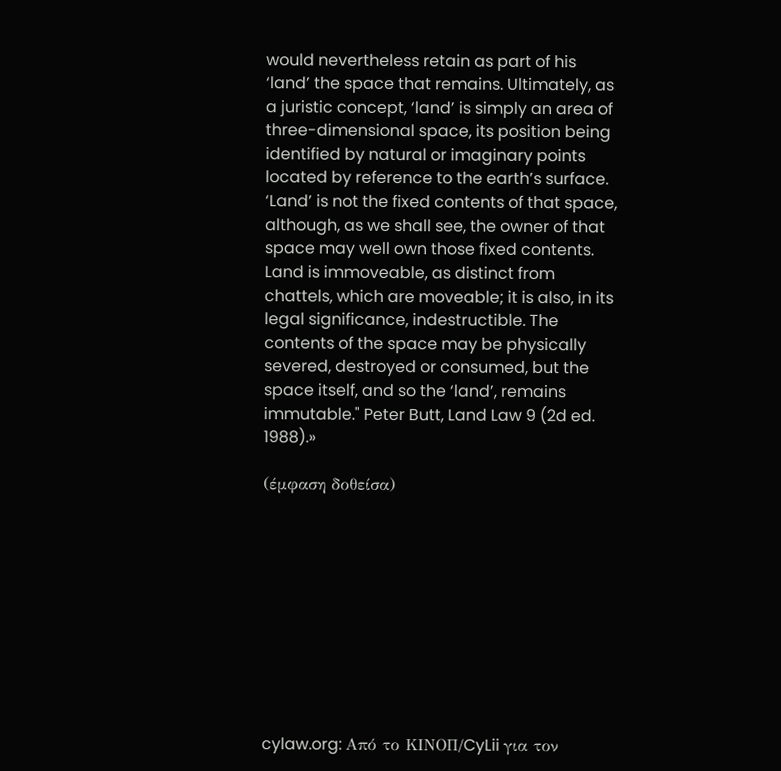would nevertheless retain as part of his ‘land’ the space that remains. Ultimately, as a juristic concept, ‘land’ is simply an area of three-dimensional space, its position being identified by natural or imaginary points located by reference to the earth’s surface. ‘Land’ is not the fixed contents of that space, although, as we shall see, the owner of that space may well own those fixed contents. Land is immoveable, as distinct from chattels, which are moveable; it is also, in its legal significance, indestructible. The contents of the space may be physically severed, destroyed or consumed, but the space itself, and so the ‘land’, remains immutable." Peter Butt, Land Law 9 (2d ed. 1988).»

(έμφαση δοθείσα)










cylaw.org: Από το ΚΙΝOΠ/CyLii για τον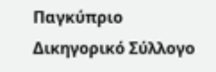Παγκύπριο Δικηγορικό Σύλλογο